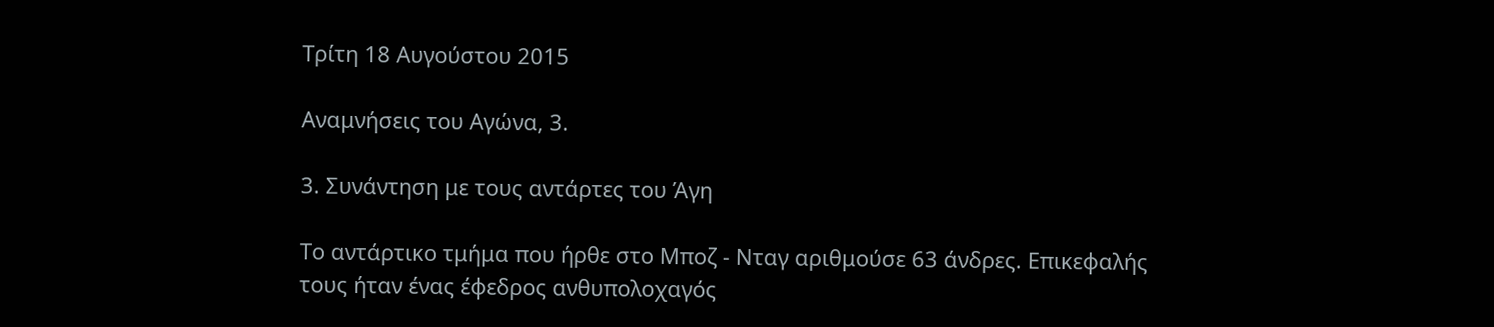Τρίτη 18 Αυγούστου 2015

Αναμνήσεις του Αγώνα, 3.

3. Συνάντηση με τους αντάρτες του Άγη

Το αντάρτικο τμήμα που ήρθε στο Μποζ - Νταγ αριθμούσε 63 άνδρες. Επικεφαλής τους ήταν ένας έφεδρος ανθυπολοχαγός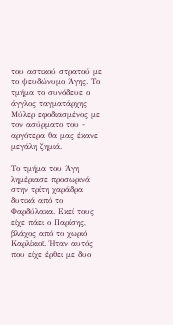του αστικού στρατού με το ψευδώνυμο Άγης. Το τμήμα το συνόδευε ο άγγλος ταγματάρχης Μύλερ εφοδιασμένος με τον ασύρματο του - αργότερα θα μας έκανε μεγάλη ζημιά.

Το τμήμα του Άγη λημέριασε προσωρινά στην τρίτη χαράδρα δυτικά από το Φαρδύλακα. Εκεί τους είχε πάει ο Παρίσης, βλάχος από το χωριό Καρλίκιοϊ. Ήταν αυτός που είχε έρθει με δυο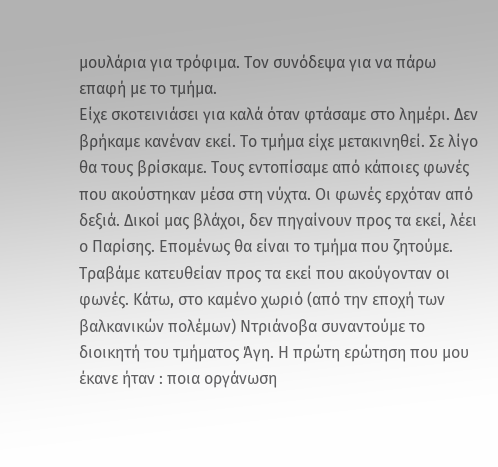μουλάρια για τρόφιμα. Τον συνόδεψα για να πάρω επαφή με το τμήμα.
Είχε σκοτεινιάσει για καλά όταν φτάσαμε στο λημέρι. Δεν βρήκαμε κανέναν εκεί. Το τμήμα είχε μετακινηθεί. Σε λίγο θα τους βρίσκαμε. Τους εντοπίσαμε από κάποιες φωνές που ακούστηκαν μέσα στη νύχτα. Οι φωνές ερχόταν από δεξιά. Δικοί μας βλάχοι, δεν πηγαίνουν προς τα εκεί, λέει ο Παρίσης. Επομένως θα είναι το τμήμα που ζητούμε. Τραβάμε κατευθείαν προς τα εκεί που ακούγονταν οι φωνές. Κάτω, στο καμένο χωριό (από την εποχή των βαλκανικών πολέμων) Ντριάνοβα συναντούμε το διοικητή του τμήματος Άγη. Η πρώτη ερώτηση που μου έκανε ήταν : ποια οργάνωση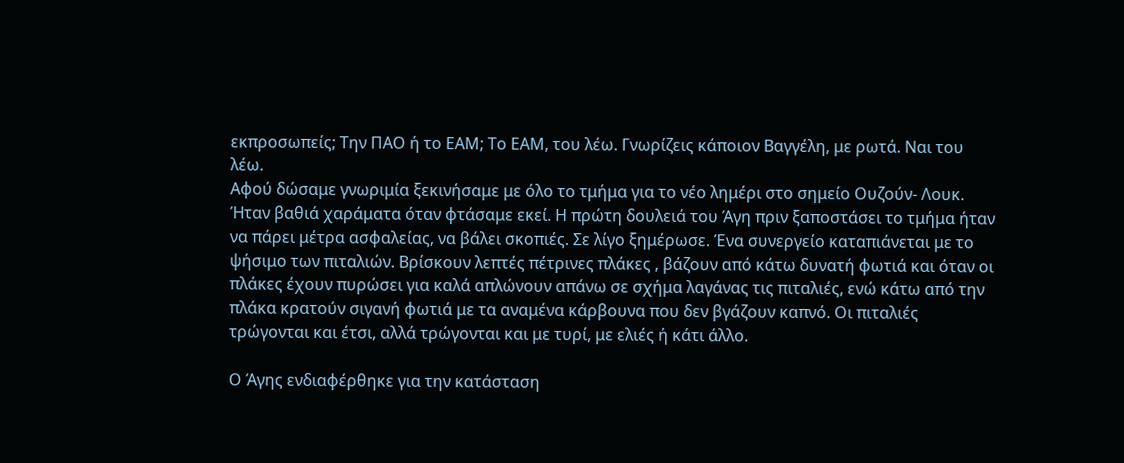εκπροσωπείς; Την ΠΑΟ ή το ΕΑΜ; Το ΕΑΜ, του λέω. Γνωρίζεις κάποιον Βαγγέλη, με ρωτά. Ναι του λέω.
Αφού δώσαμε γνωριμία ξεκινήσαμε με όλο το τμήμα για το νέο λημέρι στο σημείο Ουζούν- Λουκ. Ήταν βαθιά χαράματα όταν φτάσαμε εκεί. Η πρώτη δουλειά του Άγη πριν ξαποστάσει το τμήμα ήταν να πάρει μέτρα ασφαλείας, να βάλει σκοπιές. Σε λίγο ξημέρωσε. Ένα συνεργείο καταπιάνεται με το ψήσιμο των πιταλιών. Βρίσκουν λεπτές πέτρινες πλάκες , βάζουν από κάτω δυνατή φωτιά και όταν οι πλάκες έχουν πυρώσει για καλά απλώνουν απάνω σε σχήμα λαγάνας τις πιταλιές, ενώ κάτω από την πλάκα κρατούν σιγανή φωτιά με τα αναμένα κάρβουνα που δεν βγάζουν καπνό. Οι πιταλιές τρώγονται και έτσι, αλλά τρώγονται και με τυρί, με ελιές ή κάτι άλλο.

Ο Άγης ενδιαφέρθηκε για την κατάσταση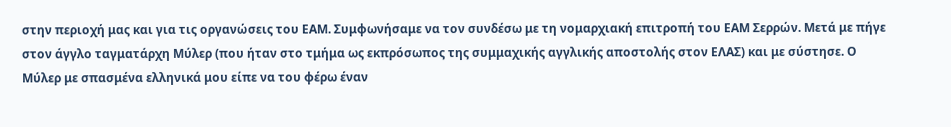στην περιοχή μας και για τις οργανώσεις του ΕΑΜ. Συμφωνήσαμε να τον συνδέσω με τη νομαρχιακή επιτροπή του ΕΑΜ Σερρών. Μετά με πήγε στον άγγλο ταγματάρχη Μύλερ (που ήταν στο τμήμα ως εκπρόσωπος της συμμαχικής αγγλικής αποστολής στον ΕΛΑΣ) και με σύστησε. Ο Μύλερ με σπασμένα ελληνικά μου είπε να του φέρω έναν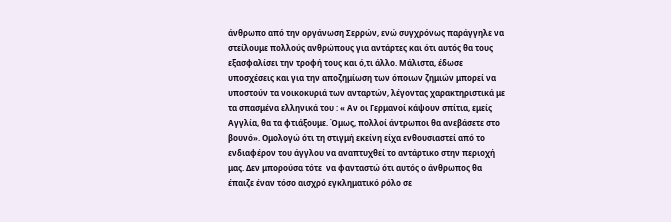άνθρωπο από την οργάνωση Σερρών, ενώ συγχρόνως παράγγηλε να στείλουμε πολλούς ανθρώπους για αντάρτες και ότι αυτός θα τους εξασφαλίσει την τροφή τους και ό,τι άλλο. Μάλιστα, έδωσε υποσχέσεις και για την αποζημίωση των όποιων ζημιών μπορεί να υποστούν τα νοικοκυριά των ανταρτών, λέγοντας χαρακτηριστικά με τα σπασμένα ελληνικά του : « Αν οι Γερμανοί κάψουν σπίτια, εμείς Αγγλία, θα τα φτιάξουμε. Όμως, πολλοί άντρωποι θα ανεβάσετε στο βουνό». Ομολογώ ότι τη στιγμή εκείνη είχα ενθουσιαστεί από το ενδιαφέρον του άγγλου να αναπτυχθεί το αντάρτικο στην περιοχή μας. Δεν μπορούσα τότε  να φανταστώ ότι αυτός ο άνθρωπος θα έπαιζε έναν τόσο αισχρό εγκληματικό ρόλο σε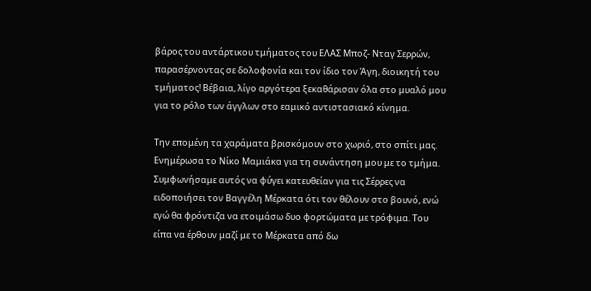βάρος του αντάρτικου τμήματος του ΕΛΑΣ Μποζ- Νταγ Σερρών, παρασέρνοντας σε δολοφονία και τον ίδιο τον Άγη, διοικητή του τμήματος! Βέβαια, λίγο αργότερα ξεκαθάρισαν όλα στο μυαλό μου για το ρόλο των άγγλων στο εαμικό αντιστασιακό κίνημα.

Την επομένη τα χαράματα βρισκόμουν στο χωριό, στο σπίτι μας. Ενημέρωσα το Νίκο Μαμιάκα για τη συνάντηση μου με το τμήμα. Συμφωνήσαμε αυτός να φύγει κατευθείαν για τις Σέρρες να ειδοποιήσει τον Βαγγέλη Μέρκατα ότι τον θέλουν στο βουνό, ενώ εγώ θα φρόντιζα να ετοιμάσω δυο φορτώματα με τρόφιμα. Του είπα να έρθουν μαζί με το Μέρκατα από δω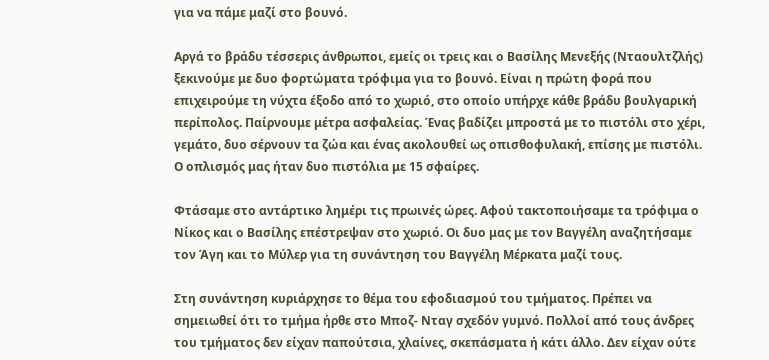για να πάμε μαζί στο βουνό.

Αργά το βράδυ τέσσερις άνθρωποι, εμείς οι τρεις και ο Βασίλης Μενεξής (Νταουλτζλής) ξεκινούμε με δυο φορτώματα τρόφιμα για το βουνό. Είναι η πρώτη φορά που επιχειρούμε τη νύχτα έξοδο από το χωριό, στο οποίο υπήρχε κάθε βράδυ βουλγαρική περίπολος. Παίρνουμε μέτρα ασφαλείας. Ένας βαδίζει μπροστά με το πιστόλι στο χέρι, γεμάτο, δυο σέρνουν τα ζώα και ένας ακολουθεί ως οπισθοφυλακή, επίσης με πιστόλι. Ο οπλισμός μας ήταν δυο πιστόλια με 15 σφαίρες.

Φτάσαμε στο αντάρτικο λημέρι τις πρωινές ώρες. Αφού τακτοποιήσαμε τα τρόφιμα ο Νίκος και ο Βασίλης επέστρεψαν στο χωριό. Οι δυο μας με τον Βαγγέλη αναζητήσαμε τον Άγη και το Μύλερ για τη συνάντηση του Βαγγέλη Μέρκατα μαζί τους.

Στη συνάντηση κυριάρχησε το θέμα του εφοδιασμού του τμήματος. Πρέπει να σημειωθεί ότι το τμήμα ήρθε στο Μποζ- Νταγ σχεδόν γυμνό. Πολλοί από τους άνδρες του τμήματος δεν είχαν παπούτσια, χλαίνες, σκεπάσματα ή κάτι άλλο. Δεν είχαν ούτε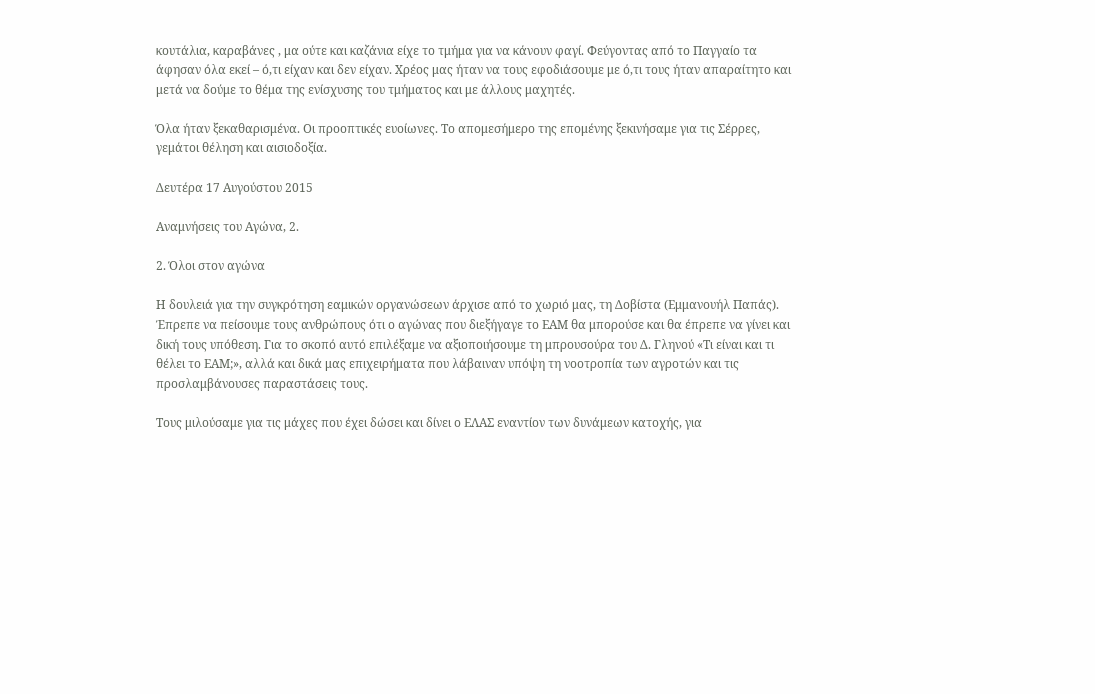κουτάλια, καραβάνες , μα ούτε και καζάνια είχε το τμήμα για να κάνουν φαγί. Φεύγοντας από το Παγγαίο τα άφησαν όλα εκεί – ό,τι είχαν και δεν είχαν. Χρέος μας ήταν να τους εφοδιάσουμε με ό,τι τους ήταν απαραίτητο και μετά να δούμε το θέμα της ενίσχυσης του τμήματος και με άλλους μαχητές.

Όλα ήταν ξεκαθαρισμένα. Οι προοπτικές ευοίωνες. Το απομεσήμερο της επομένης ξεκινήσαμε για τις Σέρρες, γεμάτοι θέληση και αισιοδοξία.

Δευτέρα 17 Αυγούστου 2015

Αναμνήσεις του Αγώνα, 2.

2. Όλοι στον αγώνα

Η δουλειά για την συγκρότηση εαμικών οργανώσεων άρχισε από το χωριό μας, τη Δοβίστα (Εμμανουήλ Παπάς). Έπρεπε να πείσουμε τους ανθρώπους ότι ο αγώνας που διεξήγαγε το ΕΑΜ θα μπορούσε και θα έπρεπε να γίνει και δική τους υπόθεση. Για το σκοπό αυτό επιλέξαμε να αξιοποιήσουμε τη μπρουσούρα του Δ. Γληνού «Τι είναι και τι θέλει το ΕΑΜ;», αλλά και δικά μας επιχειρήματα που λάβαιναν υπόψη τη νοοτροπία των αγροτών και τις προσλαμβάνουσες παραστάσεις τους.

Τους μιλούσαμε για τις μάχες που έχει δώσει και δίνει ο ΕΛΑΣ εναντίον των δυνάμεων κατοχής, για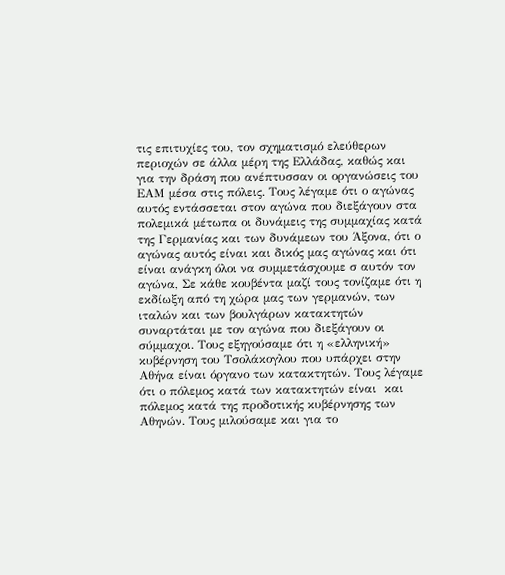τις επιτυχίες του, τον σχηματισμό ελεύθερων περιοχών σε άλλα μέρη της Ελλάδας, καθώς και για την δράση που ανέπτυσσαν οι οργανώσεις του ΕΑΜ μέσα στις πόλεις. Τους λέγαμε ότι ο αγώνας αυτός εντάσσεται στον αγώνα που διεξάγουν στα πολεμικά μέτωπα οι δυνάμεις της συμμαχίας κατά της Γερμανίας και των δυνάμεων του Άξονα, ότι ο αγώνας αυτός είναι και δικός μας αγώνας και ότι είναι ανάγκη όλοι να συμμετάσχουμε σ αυτόν τον αγώνα, Σε κάθε κουβέντα μαζί τους τονίζαμε ότι η εκδίωξη από τη χώρα μας των γερμανών, των ιταλών και των βουλγάρων κατακτητών συναρτάται με τον αγώνα που διεξάγουν οι σύμμαχοι. Τους εξηγούσαμε ότι η «ελληνική» κυβέρνηση του Τσολάκογλου που υπάρχει στην Αθήνα είναι όργανο των κατακτητών. Τους λέγαμε ότι ο πόλεμος κατά των κατακτητών είναι  και  πόλεμος κατά της προδοτικής κυβέρνησης των Αθηνών. Τους μιλούσαμε και για το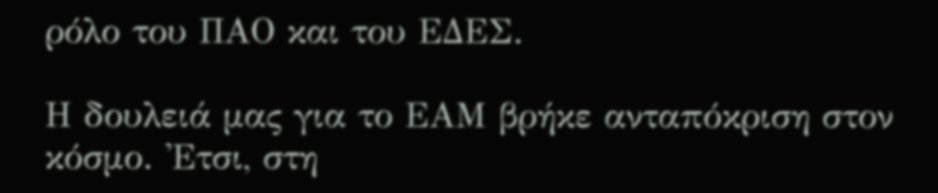ρόλο του ΠΑΟ και του ΕΔΕΣ.

Η δουλειά μας για το ΕΑΜ βρήκε ανταπόκριση στον κόσμο. 'Ετσι, στη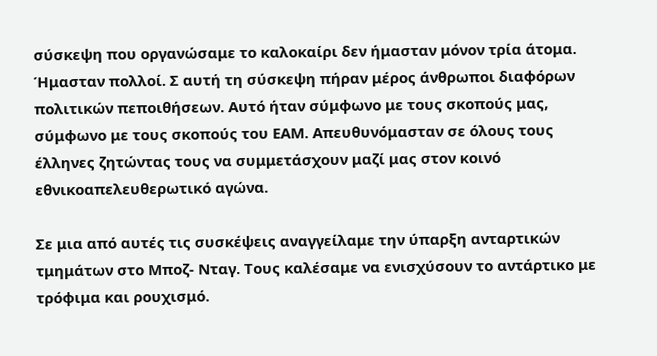σύσκεψη που οργανώσαμε το καλοκαίρι δεν ήμασταν μόνον τρία άτομα. Ήμασταν πολλοί. Σ αυτή τη σύσκεψη πήραν μέρος άνθρωποι διαφόρων πολιτικών πεποιθήσεων. Αυτό ήταν σύμφωνο με τους σκοπούς μας, σύμφωνο με τους σκοπούς του ΕΑΜ. Απευθυνόμασταν σε όλους τους έλληνες ζητώντας τους να συμμετάσχουν μαζί μας στον κοινό εθνικοαπελευθερωτικό αγώνα.

Σε μια από αυτές τις συσκέψεις αναγγείλαμε την ύπαρξη ανταρτικών τμημάτων στο Μποζ- Νταγ. Τους καλέσαμε να ενισχύσουν το αντάρτικο με τρόφιμα και ρουχισμό.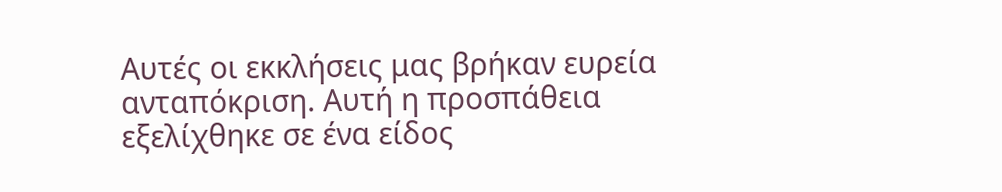Αυτές οι εκκλήσεις μας βρήκαν ευρεία ανταπόκριση. Αυτή η προσπάθεια εξελίχθηκε σε ένα είδος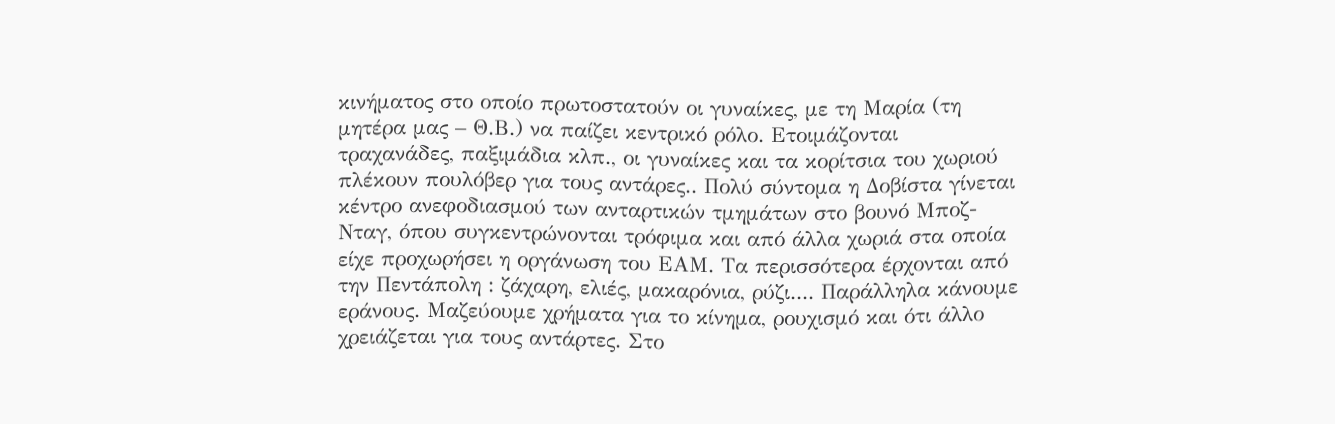κινήματος στο οποίο πρωτοστατούν οι γυναίκες, με τη Μαρία (τη μητέρα μας – Θ.Β.) να παίζει κεντρικό ρόλο. Ετοιμάζονται τραχανάδες, παξιμάδια κλπ., οι γυναίκες και τα κορίτσια του χωριού πλέκουν πουλόβερ για τους αντάρες.. Πολύ σύντομα η Δοβίστα γίνεται κέντρο ανεφοδιασμού των ανταρτικών τμημάτων στο βουνό Μποζ- Νταγ, όπου συγκεντρώνονται τρόφιμα και από άλλα χωριά στα οποία είχε προχωρήσει η οργάνωση του ΕΑΜ. Τα περισσότερα έρχονται από την Πεντάπολη : ζάχαρη, ελιές, μακαρόνια, ρύζι.... Παράλληλα κάνουμε εράνους. Μαζεύουμε χρήματα για το κίνημα, ρουχισμό και ότι άλλο χρειάζεται για τους αντάρτες. Στο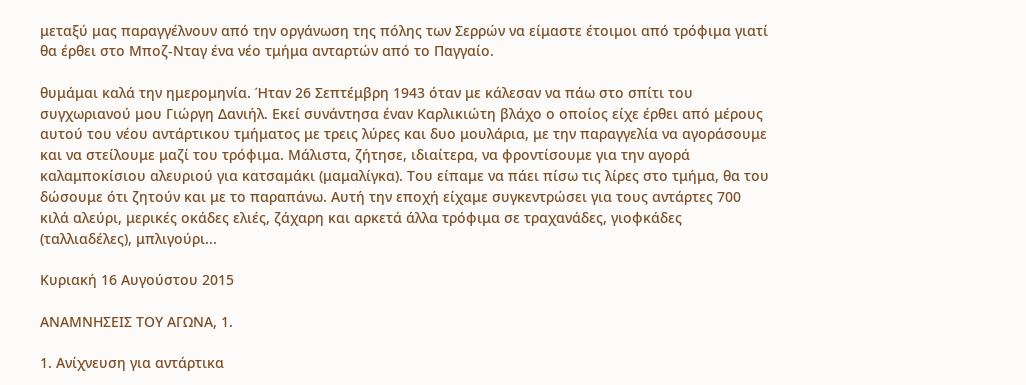μεταξύ μας παραγγέλνουν από την οργάνωση της πόλης των Σερρών να είμαστε έτοιμοι από τρόφιμα γιατί θα έρθει στο Μποζ-Νταγ ένα νέο τμήμα ανταρτών από το Παγγαίο.

θυμάμαι καλά την ημερομηνία. Ήταν 26 Σεπτέμβρη 1943 όταν με κάλεσαν να πάω στο σπίτι του συγχωριανού μου Γιώργη Δανιήλ. Εκεί συνάντησα έναν Καρλικιώτη βλάχο ο οποίος είχε έρθει από μέρους αυτού του νέου αντάρτικου τμήματος με τρεις λύρες και δυο μουλάρια, με την παραγγελία να αγοράσουμε και να στείλουμε μαζί του τρόφιμα. Μάλιστα, ζήτησε, ιδιαίτερα, να φροντίσουμε για την αγορά καλαμποκίσιου αλευριού για κατσαμάκι (μαμαλίγκα). Του είπαμε να πάει πίσω τις λίρες στο τμήμα, θα του δώσουμε ότι ζητούν και με το παραπάνω. Αυτή την εποχή είχαμε συγκεντρώσει για τους αντάρτες 700 κιλά αλεύρι, μερικές οκάδες ελιές, ζάχαρη και αρκετά άλλα τρόφιμα σε τραχανάδες, γιοφκάδες (ταλλιαδέλες), μπλιγούρι...

Κυριακή 16 Αυγούστου 2015

ΑΝΑΜΝΗΣΕΙΣ ΤΟΥ ΑΓΩΝΑ, 1.

1. Ανίχνευση για αντάρτικα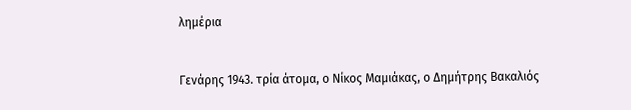λημέρια


Γενάρης 1943. τρία άτομα, ο Νίκος Μαμιάκας, ο Δημήτρης Βακαλιός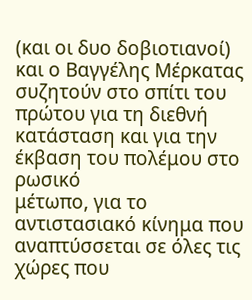(και οι δυο δοβιοτιανοί) και ο Βαγγέλης Μέρκατας συζητούν στο σπίτι του
πρώτου για τη διεθνή κατάσταση και για την έκβαση του πολέμου στο ρωσικό
μέτωπο, για το αντιστασιακό κίνημα που αναπτύσσεται σε όλες τις χώρες που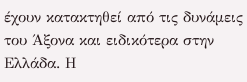έχουν κατακτηθεί από τις δυνάμεις του Άξονα και ειδικότερα στην Ελλάδα. Η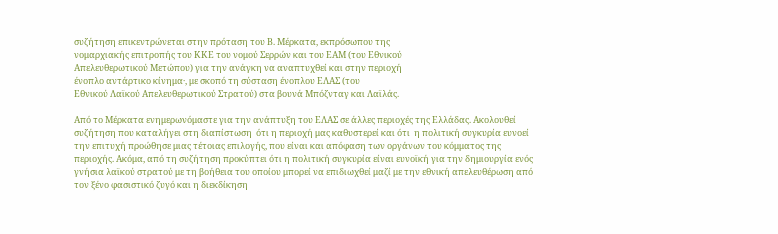συζήτηση επικεντρώνεται στην πρόταση του Β. Μέρκατα, εκπρόσωπου της
νομαρχιακής επιτροπής του ΚΚΕ του νομού Σερρών και του ΕΑΜ (του Εθνικού
Απελευθερωτικού Μετώπου) για την ανάγκη να αναπτυχθεί και στην περιοχή
ένοπλο αντάρτικο κίνημα·, με σκοπό τη σύσταση ένοπλου ΕΛΑΣ (του
Εθνικού Λαϊκού Απελευθερωτικού Στρατού) στα βουνά Μπόζνταγ και Λαϊλάς.

Από το Μέρκατα ενημερωνόμαστε για την ανάπτυξη του ΕΛΑΣ σε άλλες περιοχές της Ελλάδας. Ακολουθεί συζήτηση που καταλήγει στη διαπίστωση  ότι η περιοχή μας καθυστερεί και ότι  η πολιτική συγκυρία ευνοεί την επιτυχή προώθησε μιας τέτοιας επιλογής, που είναι και απόφαση των οργάνων του κόμματος της περιοχής. Ακόμα, από τη συζήτηση προκύπτει ότι η πολιτική συγκυρία είναι ευνοϊκή για την δημιουργία ενός γνήσια λαϊκού στρατού με τη βοήθεια του οποίου μπορεί να επιδιωχθεί μαζί με την εθνική απελευθέρωση από τον ξένο φασιστικό ζυγό και η διεκδίκηση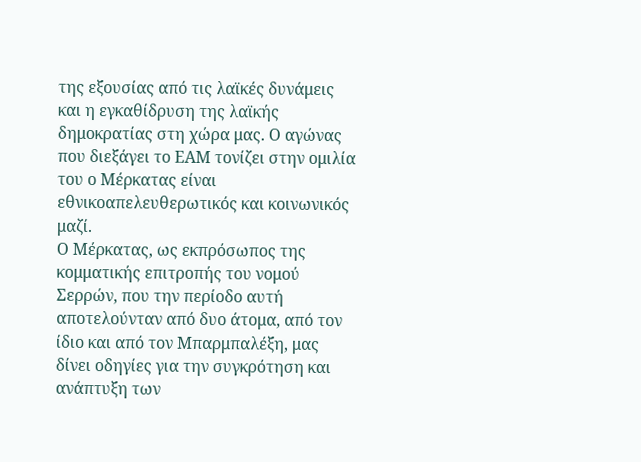της εξουσίας από τις λαϊκές δυνάμεις και η εγκαθίδρυση της λαϊκής δημοκρατίας στη χώρα μας. Ο αγώνας που διεξάγει το ΕΑΜ τονίζει στην ομιλία του ο Μέρκατας είναι εθνικοαπελευθερωτικός και κοινωνικός μαζί.
Ο Μέρκατας, ως εκπρόσωπος της κομματικής επιτροπής του νομού Σερρών, που την περίοδο αυτή αποτελούνταν από δυο άτομα, από τον ίδιο και από τον Μπαρμπαλέξη, μας δίνει οδηγίες για την συγκρότηση και ανάπτυξη των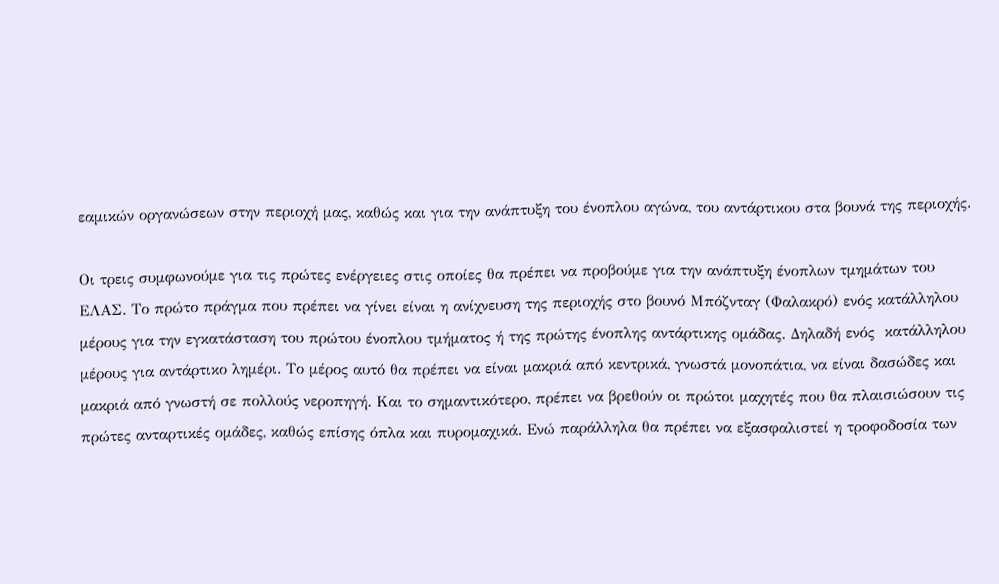εαμικών οργανώσεων στην περιοχή μας, καθώς και για την ανάπτυξη του ένοπλου αγώνα, του αντάρτικου στα βουνά της περιοχής.

Οι τρεις συμφωνούμε για τις πρώτες ενέργειες στις οποίες θα πρέπει να προβούμε για την ανάπτυξη ένοπλων τμημάτων του ΕΛΑΣ. Το πρώτο πράγμα που πρέπει να γίνει είναι η ανίχνευση της περιοχής στο βουνό Μπόζνταγ (Φαλακρό) ενός κατάλληλου μέρους για την εγκατάσταση του πρώτου ένοπλου τμήματος ή της πρώτης ένοπλης αντάρτικης ομάδας. Δηλαδή ενός  κατάλληλου μέρους για αντάρτικο λημέρι. Το μέρος αυτό θα πρέπει να είναι μακριά από κεντρικά, γνωστά μονοπάτια, να είναι δασώδες και μακριά από γνωστή σε πολλούς νεροπηγή. Και το σημαντικότερο, πρέπει να βρεθούν οι πρώτοι μαχητές που θα πλαισιώσουν τις πρώτες ανταρτικές ομάδες, καθώς επίσης όπλα και πυρομαχικά. Ενώ παράλληλα θα πρέπει να εξασφαλιστεί η τροφοδοσία των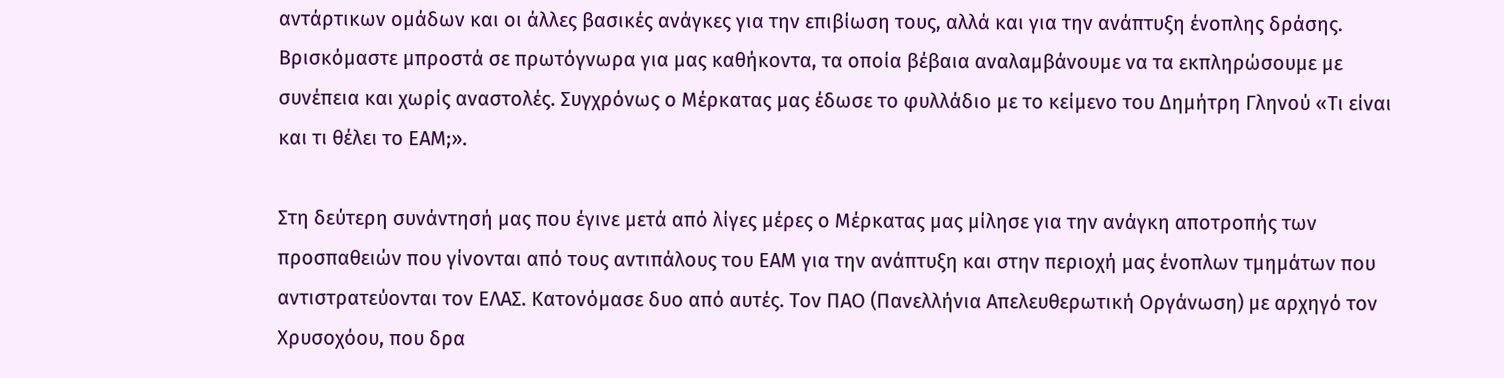αντάρτικων ομάδων και οι άλλες βασικές ανάγκες για την επιβίωση τους, αλλά και για την ανάπτυξη ένοπλης δράσης. Βρισκόμαστε μπροστά σε πρωτόγνωρα για μας καθήκοντα, τα οποία βέβαια αναλαμβάνουμε να τα εκπληρώσουμε με συνέπεια και χωρίς αναστολές. Συγχρόνως ο Μέρκατας μας έδωσε το φυλλάδιο με το κείμενο του Δημήτρη Γληνού «Τι είναι και τι θέλει το ΕΑΜ;».

Στη δεύτερη συνάντησή μας που έγινε μετά από λίγες μέρες ο Μέρκατας μας μίλησε για την ανάγκη αποτροπής των προσπαθειών που γίνονται από τους αντιπάλους του ΕΑΜ για την ανάπτυξη και στην περιοχή μας ένοπλων τμημάτων που αντιστρατεύονται τον ΕΛΑΣ. Κατονόμασε δυο από αυτές. Τον ΠΑΟ (Πανελλήνια Απελευθερωτική Οργάνωση) με αρχηγό τον Χρυσοχόου, που δρα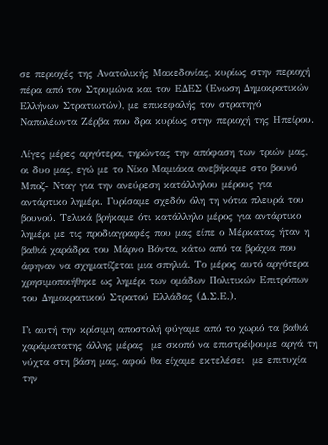σε περιοχές της Ανατολικής Μακεδονίας, κυρίως στην περιοχή πέρα από τον Στρυμώνα και τον ΕΔΕΣ (Ενωση Δημοκρατικών Ελλήνων Στρατιωτών), με επικεφαλής τον στρατηγό Ναπολέωντα Ζέρβα που δρα κυρίως στην περιοχή της Ηπείρου.

Λίγες μέρες αργότερα, τηρώντας την απόφαση των τριών μας, οι δυο μας, εγώ με το Νίκο Μαμιάκα ανεβήκαμε στο βουνό Μποζ- Νταγ για την ανεύρεση κατάλληλου μέρους για αντάρτικο λημέρι. Γυρίσαμε σχεδόν όλη τη νότια πλευρά του βουνού. Τελικά βρήκαμε ότι κατάλληλο μέρος για αντάρτικο λημέρι με τις προδιαγραφές που μας είπε ο Μέρκατας ήταν η βαθιά χαράδρα του Μάρνο Βόντα, κάτω από τα βράχια που άφηναν να σχηματίζεται μια σπηλιά. Το μέρος αυτό αργότερα χρησιμοποιήθηκε ως λημέρι των ομάδων Πολιτικών Επιτρόπων του Δημοκρατικού Στρατού Ελλάδας (Δ.Σ.Ε.).

Γι αυτή την κρίσιμη αποστολή φύγαμε από το χωριό τα βαθιά χαράματατης άλλης μέρας  με σκοπό να επιστρέψουμε αργά τη νύχτα στη βάση μας, αφού θα είχαμε εκτελέσει  με επιτυχία την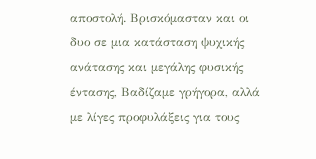αποστολή. Βρισκόμασταν και οι δυο σε μια κατάσταση ψυχικής ανάτασης και μεγάλης φυσικής έντασης, Βαδίζαμε γρήγορα, αλλά με λίγες προφυλάξεις για τους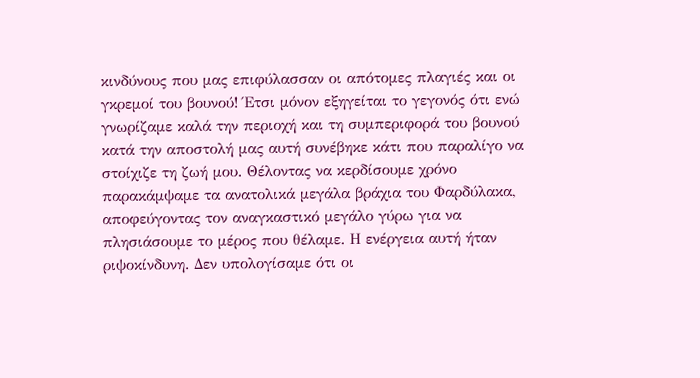κινδύνους που μας επιφύλασσαν οι απότομες πλαγιές και οι γκρεμοί του βουνού! Έτσι μόνον εξηγείται το γεγονός ότι ενώ γνωρίζαμε καλά την περιοχή και τη συμπεριφορά του βουνού κατά την αποστολή μας αυτή συνέβηκε κάτι που παραλίγο να στοίχιζε τη ζωή μου. Θέλοντας να κερδίσουμε χρόνο παρακάμψαμε τα ανατολικά μεγάλα βράχια του Φαρδύλακα,  αποφεύγοντας τον αναγκαστικό μεγάλο γύρω για να πλησιάσουμε το μέρος που θέλαμε. Η ενέργεια αυτή ήταν ριψοκίνδυνη. Δεν υπολογίσαμε ότι οι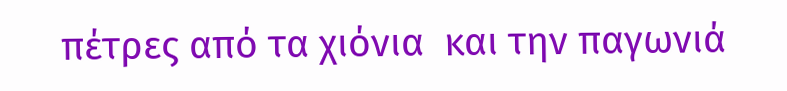πέτρες από τα χιόνια  και την παγωνιά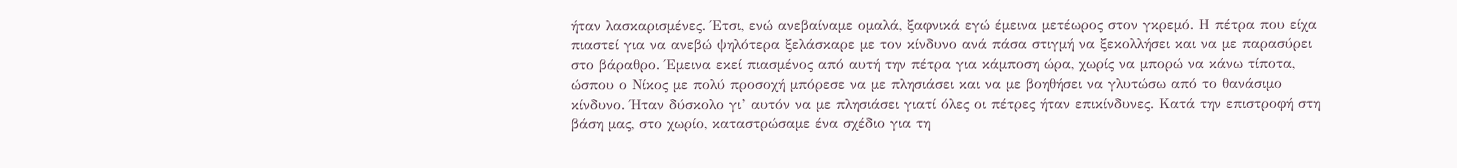ήταν λασκαρισμένες. Έτσι, ενώ ανεβαίναμε ομαλά, ξαφνικά εγώ έμεινα μετέωρος στον γκρεμό. Η πέτρα που είχα πιαστεί για να ανεβώ ψηλότερα ξελάσκαρε με τον κίνδυνο ανά πάσα στιγμή να ξεκολλήσει και να με παρασύρει στο βάραθρο. Έμεινα εκεί πιασμένος από αυτή την πέτρα για κάμποση ώρα, χωρίς να μπορώ να κάνω τίποτα, ώσπου ο Νίκος με πολύ προσοχή μπόρεσε να με πλησιάσει και να με βοηθήσει να γλυτώσω από το θανάσιμο κίνδυνο. Ήταν δύσκολο γι’ αυτόν να με πλησιάσει γιατί όλες οι πέτρες ήταν επικίνδυνες. Κατά την επιστροφή στη βάση μας, στο χωρίο, καταστρώσαμε ένα σχέδιο για τη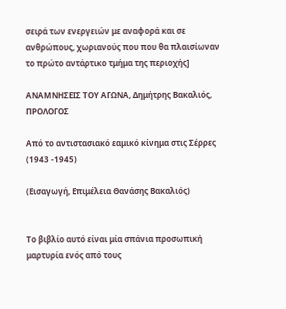σειρά των ενεργειών με αναφορά και σε ανθρώπους, χωριανούς που που θα πλαισίωναν το πρώτο αντάρτικο τμήμα της περιοχής]

ΑΝΑΜΝΗΣΕΙΣ ΤΟΥ ΑΓΩΝΑ, Δημήτρης Βακαλιός, ΠΡΟΛΟΓΟΣ

Από το αντιστασιακό εαμικό κίνημα στις Σέρρες (1943 -1945)

(Εισαγωγή, Επιμέλεια Θανάσης Βακαλιός)


Το βιβλίο αυτό είναι μία σπάνια προσωπική μαρτυρία ενός από τους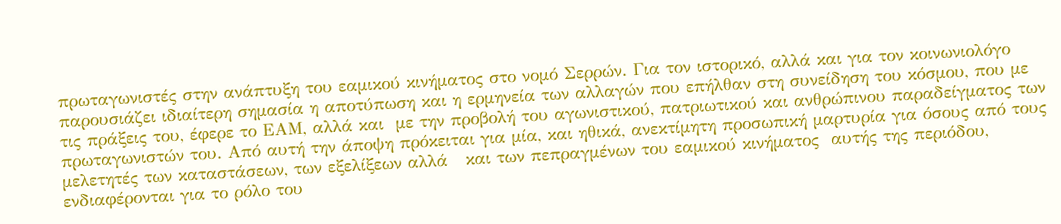πρωταγωνιστές στην ανάπτυξη του εαμικού κινήματος στο νομό Σερρών. Για τον ιστορικό, αλλά και για τον κοινωνιολόγο παρουσιάζει ιδιαίτερη σημασία η αποτύπωση και η ερμηνεία των αλλαγών που επήλθαν στη συνείδηση του κόσμου, που με τις πράξεις του, έφερε το ΕΑΜ, αλλά και  με την προβολή του αγωνιστικού, πατριωτικού και ανθρώπινου παραδείγματος των πρωταγωνιστών του. Από αυτή την άποψη πρόκειται για μία, και ηθικά, ανεκτίμητη προσωπική μαρτυρία για όσους από τους μελετητές των καταστάσεων, των εξελίξεων αλλά   και των πεπραγμένων του εαμικού κινήματος  αυτής της περιόδου, ενδιαφέρονται για το ρόλο του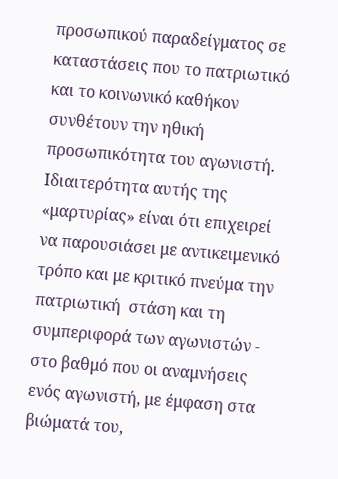προσωπικού παραδείγματος σε καταστάσεις που το πατριωτικό και το κοινωνικό καθήκον συνθέτουν την ηθική προσωπικότητα του αγωνιστή. Ιδιαιτερότητα αυτής της «μαρτυρίας» είναι ότι επιχειρεί να παρουσιάσει με αντικειμενικό τρόπο και με κριτικό πνεύμα την πατριωτική  στάση και τη συμπεριφορά των αγωνιστών - στο βαθμό που οι αναμνήσεις ενός αγωνιστή, με έμφαση στα βιώματά του,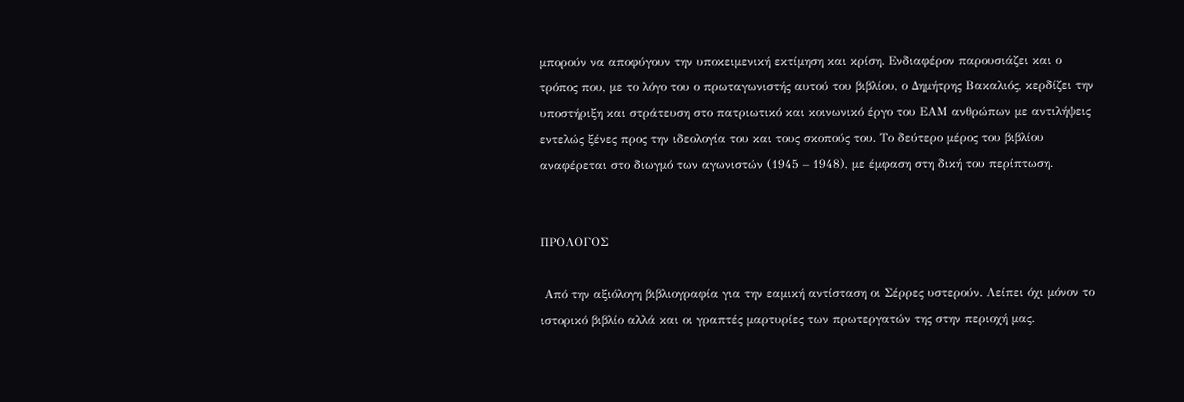μπορούν να αποφύγουν την υποκειμενική εκτίμηση και κρίση. Ενδιαφέρον παρουσιάζει και ο τρόπος που, με το λόγο του ο πρωταγωνιστής αυτού του βιβλίου, ο Δημήτρης Βακαλιός, κερδίζει την υποστήριξη και στράτευση στο πατριωτικό και κοινωνικό έργο του ΕΑΜ ανθρώπων με αντιλήψεις εντελώς ξένες προς την ιδεολογία του και τους σκοπούς του. Το δεύτερο μέρος του βιβλίου αναφέρεται στο διωγμό των αγωνιστών (1945 – 1948), με έμφαση στη δική του περίπτωση.


ΠΡΟΛΟΓΟΣ

 Από την αξιόλογη βιβλιογραφία για την εαμική αντίσταση οι Σέρρες υστερούν. Λείπει όχι μόνον το ιστορικό βιβλίο αλλά και οι γραπτές μαρτυρίες των πρωτεργατών της στην περιοχή μας.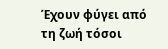Έχουν φύγει από τη ζωή τόσοι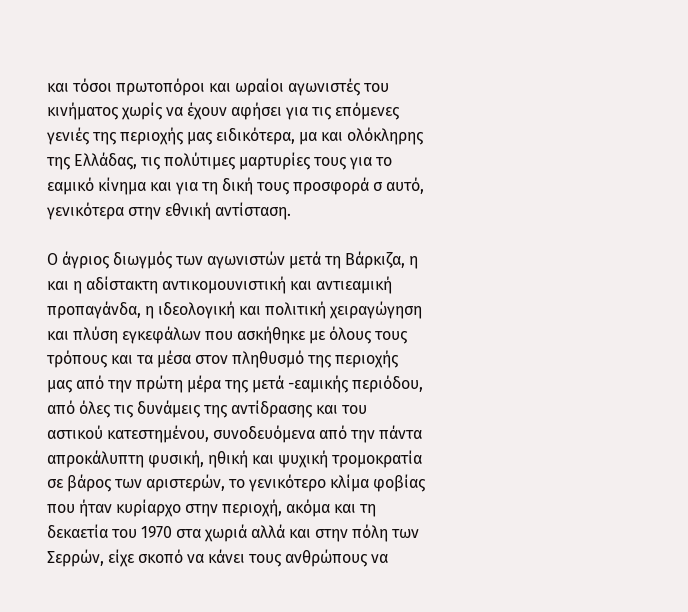και τόσοι πρωτοπόροι και ωραίοι αγωνιστές του κινήματος χωρίς να έχουν αφήσει για τις επόμενες γενιές της περιοχής μας ειδικότερα, μα και ολόκληρης της Ελλάδας, τις πολύτιμες μαρτυρίες τους για το εαμικό κίνημα και για τη δική τους προσφορά σ αυτό, γενικότερα στην εθνική αντίσταση.

Ο άγριος διωγμός των αγωνιστών μετά τη Βάρκιζα, η και η αδίστακτη αντικομουνιστική και αντιεαμική προπαγάνδα, η ιδεολογική και πολιτική χειραγώγηση και πλύση εγκεφάλων που ασκήθηκε με όλους τους τρόπους και τα μέσα στον πληθυσμό της περιοχής μας από την πρώτη μέρα της μετά -εαμικής περιόδου, από όλες τις δυνάμεις της αντίδρασης και του αστικού κατεστημένου, συνοδευόμενα από την πάντα απροκάλυπτη φυσική, ηθική και ψυχική τρομοκρατία σε βάρος των αριστερών, το γενικότερο κλίμα φοβίας που ήταν κυρίαρχο στην περιοχή, ακόμα και τη δεκαετία του 1970 στα χωριά αλλά και στην πόλη των Σερρών, είχε σκοπό να κάνει τους ανθρώπους να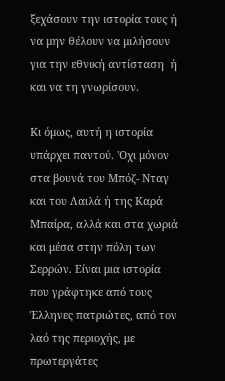ξεχάσουν την ιστορία τους ή να μην θέλουν να μιλήσουν για την εθνική αντίσταση  ή και να τη γνωρίσουν.

Κι όμως, αυτή η ιστορία υπάρχει παντού. 'Οχι μόνον στα βουνά του Μπόζ- Νταγ και του Λαιλά ή της Καρά Μπαίρα, αλλά και στα χωριά και μέσα στην πόλη των Σερρών. Είναι μια ιστορία που γράφτηκε από τους Έλληνες πατριώτες, από τον λαό της περιοχής, με πρωτεργάτες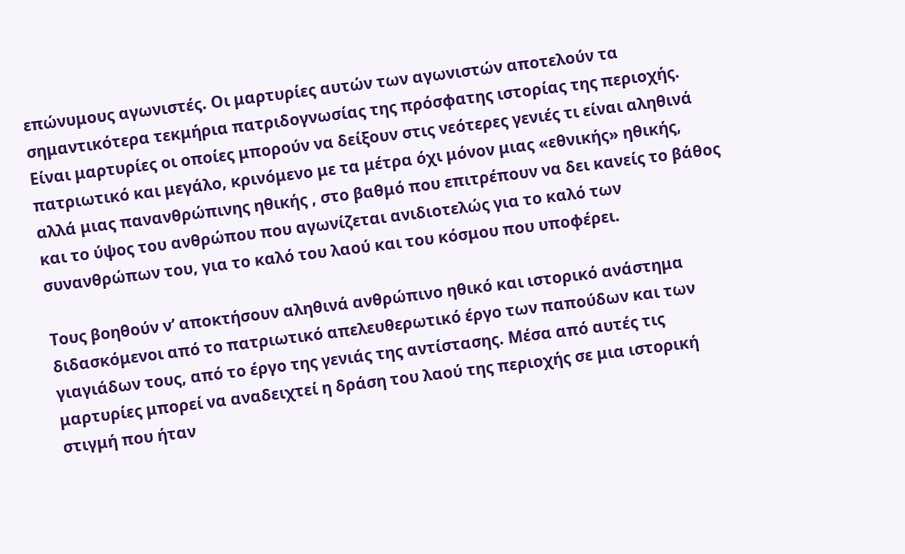επώνυμους αγωνιστές. Οι μαρτυρίες αυτών των αγωνιστών αποτελούν τα σημαντικότερα τεκμήρια πατριδογνωσίας της πρόσφατης ιστορίας της περιοχής. Είναι μαρτυρίες οι οποίες μπορούν να δείξουν στις νεότερες γενιές τι είναι αληθινά πατριωτικό και μεγάλο, κρινόμενο με τα μέτρα όχι μόνον μιας «εθνικής» ηθικής, αλλά μιας πανανθρώπινης ηθικής , στο βαθμό που επιτρέπουν να δει κανείς το βάθος και το ύψος του ανθρώπου που αγωνίζεται ανιδιοτελώς για το καλό των συνανθρώπων του, για το καλό του λαού και του κόσμου που υποφέρει.

Τους βοηθούν ν’ αποκτήσουν αληθινά ανθρώπινο ηθικό και ιστορικό ανάστημα διδασκόμενοι από το πατριωτικό απελευθερωτικό έργο των παπούδων και των γιαγιάδων τους, από το έργο της γενιάς της αντίστασης. Μέσα από αυτές τις μαρτυρίες μπορεί να αναδειχτεί η δράση του λαού της περιοχής σε μια ιστορική στιγμή που ήταν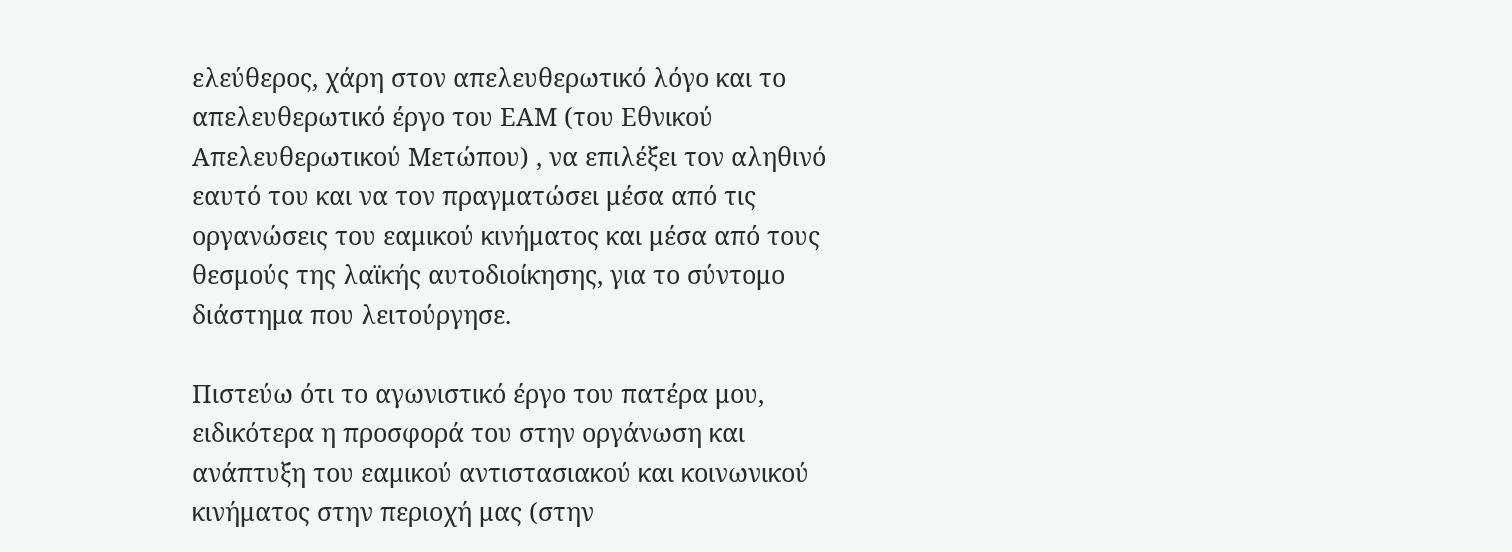ελεύθερος, χάρη στον απελευθερωτικό λόγο και το απελευθερωτικό έργο του ΕΑΜ (του Εθνικού Απελευθερωτικού Μετώπου) , να επιλέξει τον αληθινό εαυτό του και να τον πραγματώσει μέσα από τις οργανώσεις του εαμικού κινήματος και μέσα από τους θεσμούς της λαϊκής αυτοδιοίκησης, για το σύντομο διάστημα που λειτούργησε.

Πιστεύω ότι το αγωνιστικό έργο του πατέρα μου, ειδικότερα η προσφορά του στην οργάνωση και ανάπτυξη του εαμικού αντιστασιακού και κοινωνικού κινήματος στην περιοχή μας (στην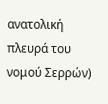ανατολική πλευρά του νομού Σερρών)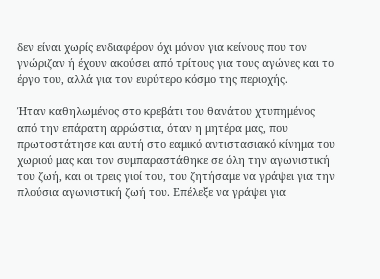δεν είναι χωρίς ενδιαφέρον όχι μόνον για κείνους που τον γνώριζαν ή έχουν ακούσει από τρίτους για τους αγώνες και το έργο του, αλλά για τον ευρύτερο κόσμο της περιοχής.

Ήταν καθηλωμένος στο κρεβάτι του θανάτου χτυπημένος από την επάρατη αρρώστια, όταν η μητέρα μας, που πρωτοστάτησε και αυτή στο εαμικό αντιστασιακό κίνημα του χωριού μας και τον συμπαραστάθηκε σε όλη την αγωνιστική του ζωή, και οι τρεις γιοί του, του ζητήσαμε να γράψει για την πλούσια αγωνιστική ζωή του. Επέλεξε να γράψει για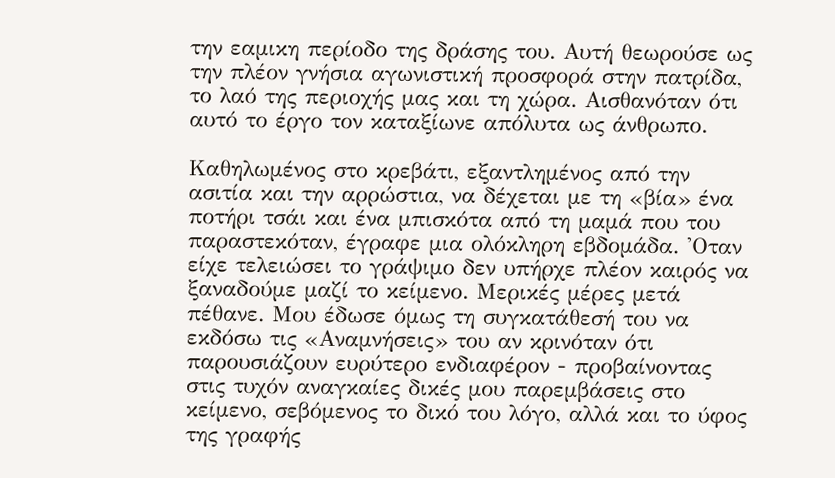την εαμικη περίοδο της δράσης του. Αυτή θεωρούσε ως την πλέον γνήσια αγωνιστική προσφορά στην πατρίδα, το λαό της περιοχής μας και τη χώρα. Αισθανόταν ότι αυτό το έργο τον καταξίωνε απόλυτα ως άνθρωπο.

Καθηλωμένος στο κρεβάτι, εξαντλημένος από την ασιτία και την αρρώστια, να δέχεται με τη «βία» ένα ποτήρι τσάι και ένα μπισκότα από τη μαμά που του παραστεκόταν, έγραφε μια ολόκληρη εβδομάδα. 'Οταν είχε τελειώσει το γράψιμο δεν υπήρχε πλέον καιρός να ξαναδούμε μαζί το κείμενο. Μερικές μέρες μετά πέθανε. Μου έδωσε όμως τη συγκατάθεσή του να εκδόσω τις «Αναμνήσεις» του αν κρινόταν ότι παρουσιάζουν ευρύτερο ενδιαφέρον - προβαίνοντας στις τυχόν αναγκαίες δικές μου παρεμβάσεις στο κείμενο, σεβόμενος το δικό του λόγο, αλλά και το ύφος της γραφής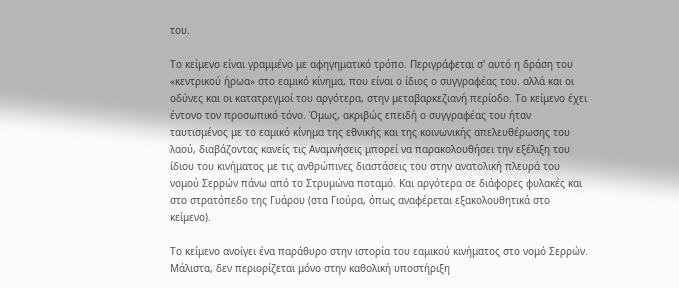του.

Το κείμενο είναι γραμμένο με αφηγηματικό τρόπο. Περιγράφεται σ' αυτό η δράση του «κεντρικού ήρωα» στο εαμικό κίνημα, που είναι ο ίδιος ο συγγραφέας του. αλλά και οι οδύνες και οι κατατρεγμοί του αργότερα, στην μεταβαρκεζιανή περίοδο. Το κείμενο έχει έντονο τον προσωπικό τόνο. Όμως, ακριβώς επειδή ο συγγραφέας του ήταν ταυτισμένος με το εαμικό κίνημα της εθνικής και της κοινωνικής απελευθέρωσης του λαού, διαβάζοντας κανείς τις Αναμνήσεις μπορεί να παρακολουθήσει την εξέλιξη του ίδιου του κινήματος με τις ανθρώπινες διαστάσεις του στην ανατολική πλευρά του νομού Σερρών πάνω από το Στρυμώνα ποταμό. Και αργότερα σε διάφορες φυλακές και στο στρατόπεδο της Γυάρου (στα Γιούρα, όπως αναφέρεται εξακολουθητικά στο κείμενο).

Το κείμενο ανοίγει ένα παράθυρο στην ιστορία του εαμικού κινήματος στο νομό Σερρών. Μάλιστα, δεν περιορίζεται μόνο στην καθολική υποστήριξη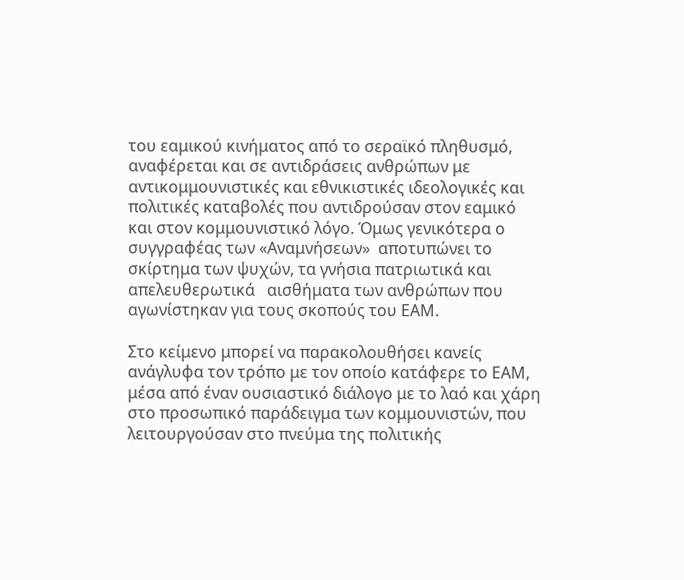του εαμικού κινήματος από το σεραϊκό πληθυσμό, αναφέρεται και σε αντιδράσεις ανθρώπων με αντικομμουνιστικές και εθνικιστικές ιδεολογικές και πολιτικές καταβολές που αντιδρούσαν στον εαμικό και στον κομμουνιστικό λόγο. Όμως γενικότερα ο συγγραφέας των «Αναμνήσεων»  αποτυπώνει το σκίρτημα των ψυχών, τα γνήσια πατριωτικά και απελευθερωτικά   αισθήματα των ανθρώπων που αγωνίστηκαν για τους σκοπούς του ΕΑΜ.

Στο κείμενο μπορεί να παρακολουθήσει κανείς ανάγλυφα τον τρόπο με τον οποίο κατάφερε το ΕΑΜ, μέσα από έναν ουσιαστικό διάλογο με το λαό και χάρη στο προσωπικό παράδειγμα των κομμουνιστών, που λειτουργούσαν στο πνεύμα της πολιτικής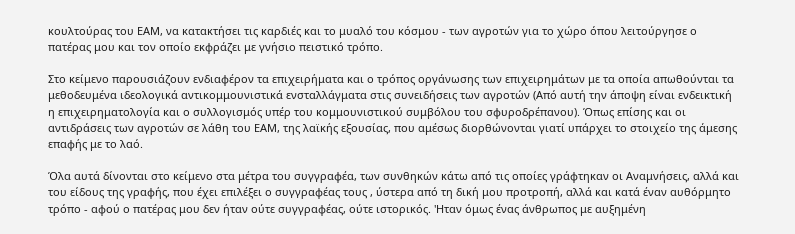κουλτούρας του ΕΑΜ, να κατακτήσει τις καρδιές και το μυαλό του κόσμου - των αγροτών για το χώρο όπου λειτούργησε ο πατέρας μου και τον οποίο εκφράζει με γνήσιο πειστικό τρόπο.

Στο κείμενο παρουσιάζουν ενδιαφέρον τα επιχειρήματα και ο τρόπος οργάνωσης των επιχειρημάτων με τα οποία απωθούνται τα μεθοδευμένα ιδεολογικά αντικομμουνιστικά ενσταλλάγματα στις συνειδήσεις των αγροτών (Από αυτή την άποψη είναι ενδεικτική η επιχειρηματολογία και ο συλλογισμός υπέρ του κομμουνιστικού συμβόλου του σφυροδρέπανου). Όπως επίσης και οι αντιδράσεις των αγροτών σε λάθη του ΕΑΜ, της λαϊκής εξουσίας, που αμέσως διορθώνονται γιατί υπάρχει το στοιχείο της άμεσης επαφής με το λαό.

Όλα αυτά δίνονται στο κείμενο στα μέτρα του συγγραφέα, των συνθηκών κάτω από τις οποίες γράφτηκαν οι Αναμνήσεις, αλλά και του είδους της γραφής, που έχει επιλέξει ο συγγραφέας τους , ύστερα από τη δική μου προτροπή, αλλά και κατά έναν αυθόρμητο τρόπο - αφού ο πατέρας μου δεν ήταν ούτε συγγραφέας, ούτε ιστορικός. 'Ηταν όμως ένας άνθρωπος με αυξημένη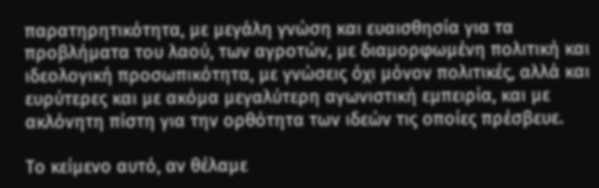παρατηρητικότητα, με μεγάλη γνώση και ευαισθησία για τα προβλήματα του λαού, των αγροτών, με διαμορφωμένη πολιτική και ιδεολογική προσωπικότητα, με γνώσεις όχι μόνον πολιτικές, αλλά και ευρύτερες και με ακόμα μεγαλύτερη αγωνιστική εμπειρία, και με ακλόνητη πίστη για την ορθότητα των ιδεών τις οποίες πρέσβευε.

Το κείμενο αυτό, αν θέλαμε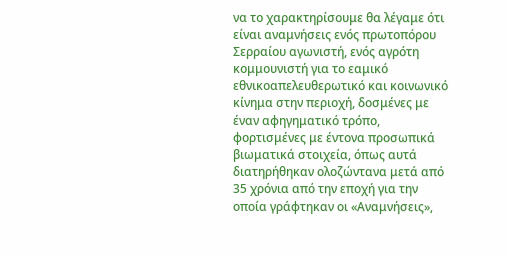να το χαρακτηρίσουμε θα λέγαμε ότι είναι αναμνήσεις ενός πρωτοπόρου Σερραίου αγωνιστή, ενός αγρότη κομμουνιστή για το εαμικό εθνικοαπελευθερωτικό και κοινωνικό κίνημα στην περιοχή, δοσμένες με έναν αφηγηματικό τρόπο, φορτισμένες με έντονα προσωπικά βιωματικά στοιχεία, όπως αυτά διατηρήθηκαν ολοζώντανα μετά από 35 χρόνια από την εποχή για την οποία γράφτηκαν οι «Αναμνήσεις»,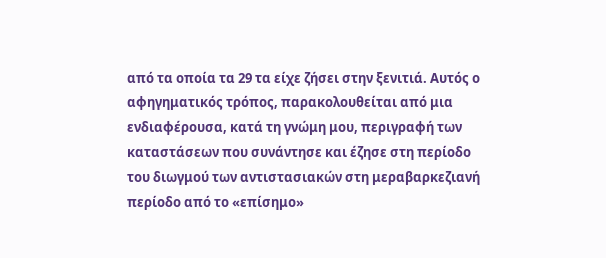από τα οποία τα 29 τα είχε ζήσει στην ξενιτιά. Αυτός ο αφηγηματικός τρόπος, παρακολουθείται από μια ενδιαφέρουσα, κατά τη γνώμη μου, περιγραφή των καταστάσεων που συνάντησε και έζησε στη περίοδο του διωγμού των αντιστασιακών στη μεραβαρκεζιανή περίοδο από το «επίσημο»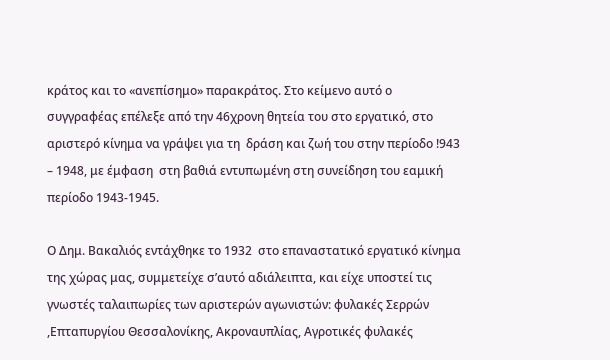κράτος και το «ανεπίσημο» παρακράτος. Στο κείμενο αυτό ο συγγραφέας επέλεξε από την 46χρονη θητεία του στο εργατικό, στο αριστερό κίνημα να γράψει για τη  δράση και ζωή του στην περίοδο !943 – 1948, με έμφαση  στη βαθιά εντυπωμένη στη συνείδηση του εαμική περίοδο 1943-1945.

Ο Δημ. Βακαλιός εντάχθηκε το 1932  στο επαναστατικό εργατικό κίνημα της χώρας μας, συμμετείχε σ’αυτό αδιάλειπτα, και είχε υποστεί τις γνωστές ταλαιπωρίες των αριστερών αγωνιστών: φυλακές Σερρών ,Επταπυργίου Θεσσαλονίκης, Ακροναυπλίας, Αγροτικές φυλακές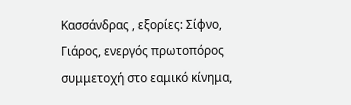Κασσάνδρας , εξορίες: Σίφνο,  Γιάρος, ενεργός πρωτοπόρος συμμετοχή στο εαμικό κίνημα,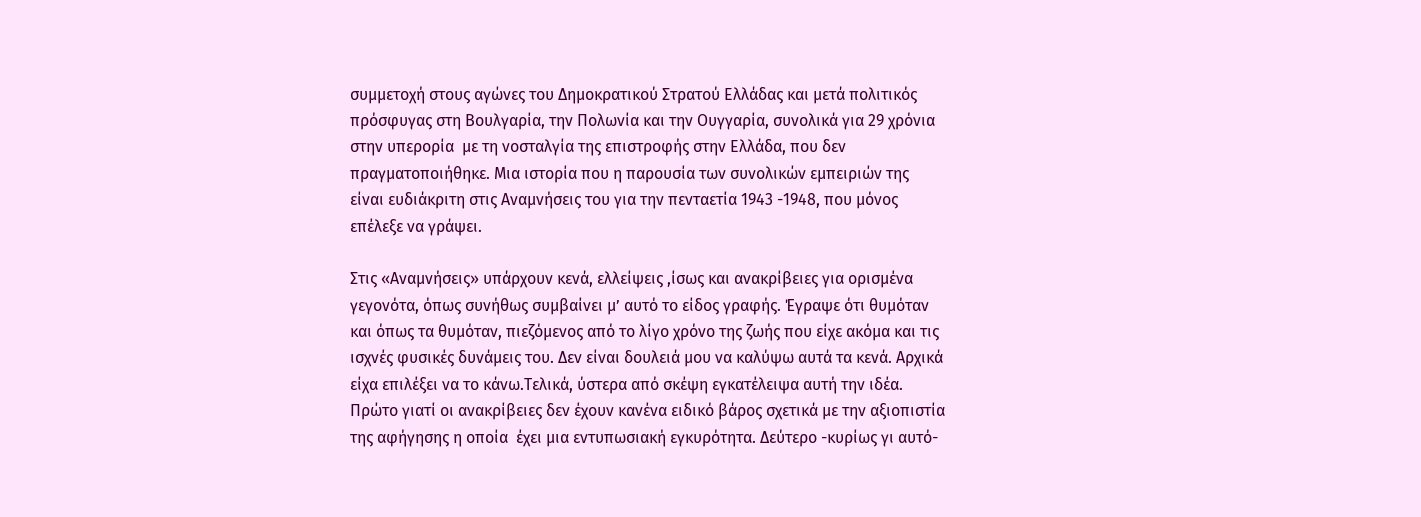συμμετοχή στους αγώνες του Δημοκρατικού Στρατού Ελλάδας και μετά πολιτικός πρόσφυγας στη Βουλγαρία, την Πολωνία και την Ουγγαρία, συνολικά για 29 χρόνια στην υπερορία  με τη νοσταλγία της επιστροφής στην Ελλάδα, που δεν πραγματοποιήθηκε. Μια ιστορία που η παρουσία των συνολικών εμπειριών της είναι ευδιάκριτη στις Αναμνήσεις του για την πενταετία 1943 -1948, που μόνος επέλεξε να γράψει.

Στις «Αναμνήσεις» υπάρχουν κενά, ελλείψεις ,ίσως και ανακρίβειες για ορισμένα γεγονότα, όπως συνήθως συμβαίνει μ’ αυτό το είδος γραφής. Έγραψε ότι θυμόταν και όπως τα θυμόταν, πιεζόμενος από το λίγο χρόνο της ζωής που είχε ακόμα και τις ισχνές φυσικές δυνάμεις του. Δεν είναι δουλειά μου να καλύψω αυτά τα κενά. Αρχικά είχα επιλέξει να το κάνω.Τελικά, ύστερα από σκέψη εγκατέλειψα αυτή την ιδέα. Πρώτο γιατί οι ανακρίβειες δεν έχουν κανένα ειδικό βάρος σχετικά με την αξιοπιστία της αφήγησης η οποία  έχει μια εντυπωσιακή εγκυρότητα. Δεύτερο -κυρίως γι αυτό-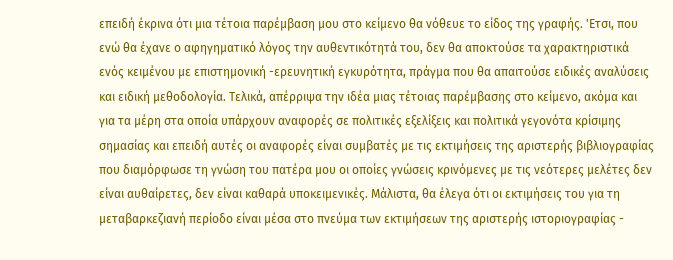επειδή έκρινα ότι μια τέτοια παρέμβαση μου στο κείμενο θα νόθευε το είδος της γραφής. 'Ετσι, που ενώ θα έχανε ο αφηγηματικό λόγος την αυθεντικότητά του, δεν θα αποκτούσε τα χαρακτηριστικά ενός κειμένου με επιστημονική -ερευνητική εγκυρότητα, πράγμα που θα απαιτούσε ειδικές αναλύσεις και ειδική μεθοδολογία. Τελικά, απέρριψα την ιδέα μιας τέτοιας παρέμβασης στο κείμενο, ακόμα και για τα μέρη στα οποία υπάρχουν αναφορές σε πολιτικές εξελίξεις και πολιτικά γεγονότα κρίσιμης σημασίας και επειδή αυτές οι αναφορές είναι συμβατές με τις εκτιμήσεις της αριστερής βιβλιογραφίας που διαμόρφωσε τη γνώση του πατέρα μου οι οποίες γνώσεις κρινόμενες με τις νεότερες μελέτες δεν είναι αυθαίρετες, δεν είναι καθαρά υποκειμενικές. Μάλιστα, θα έλεγα ότι οι εκτιμήσεις του για τη μεταβαρκεζιανή περίοδο είναι μέσα στο πνεύμα των εκτιμήσεων της αριστερής ιστοριογραφίας -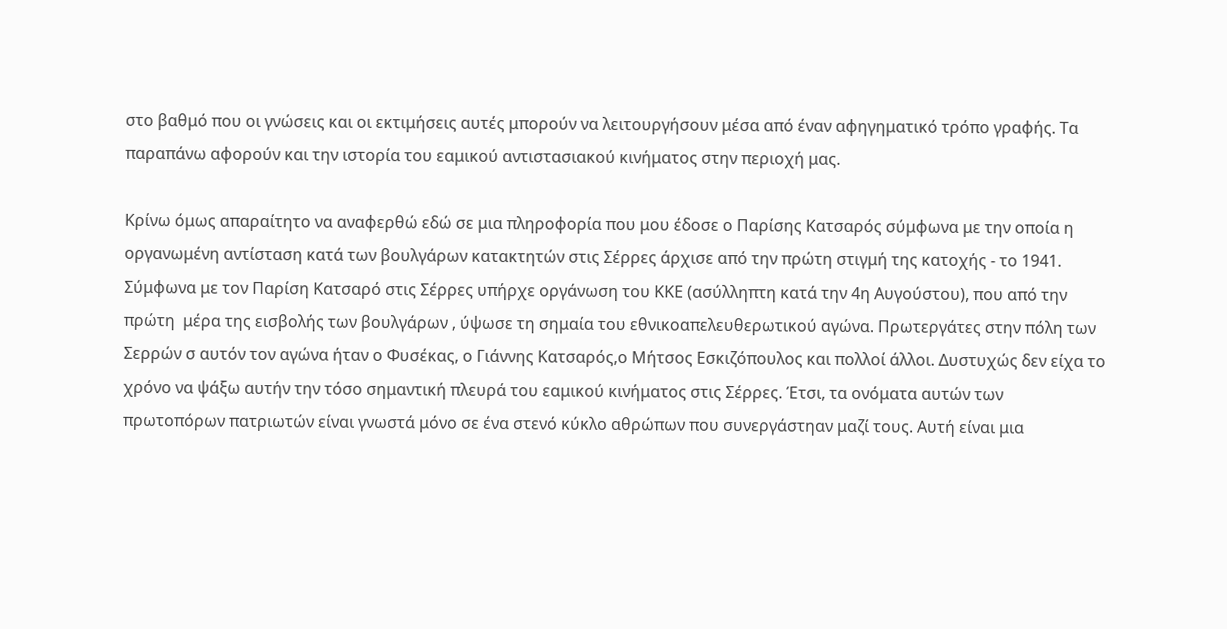στο βαθμό που οι γνώσεις και οι εκτιμήσεις αυτές μπορούν να λειτουργήσουν μέσα από έναν αφηγηματικό τρόπο γραφής. Τα παραπάνω αφορούν και την ιστορία του εαμικού αντιστασιακού κινήματος στην περιοχή μας.

Κρίνω όμως απαραίτητο να αναφερθώ εδώ σε μια πληροφορία που μου έδοσε ο Παρίσης Κατσαρός σύμφωνα με την οποία η οργανωμένη αντίσταση κατά των βουλγάρων κατακτητών στις Σέρρες άρχισε από την πρώτη στιγμή της κατοχής - το 1941. Σύμφωνα με τον Παρίση Κατσαρό στις Σέρρες υπήρχε οργάνωση του ΚΚΕ (ασύλληπτη κατά την 4η Αυγούστου), που από την πρώτη  μέρα της εισβολής των βουλγάρων , ύψωσε τη σημαία του εθνικοαπελευθερωτικού αγώνα. Πρωτεργάτες στην πόλη των Σερρών σ αυτόν τον αγώνα ήταν ο Φυσέκας, ο Γιάννης Κατσαρός,ο Μήτσος Εσκιζόπουλος και πολλοί άλλοι. Δυστυχώς δεν είχα το χρόνο να ψάξω αυτήν την τόσο σημαντική πλευρά του εαμικού κινήματος στις Σέρρες. Έτσι, τα ονόματα αυτών των πρωτοπόρων πατριωτών είναι γνωστά μόνο σε ένα στενό κύκλο αθρώπων που συνεργάστηαν μαζί τους. Αυτή είναι μια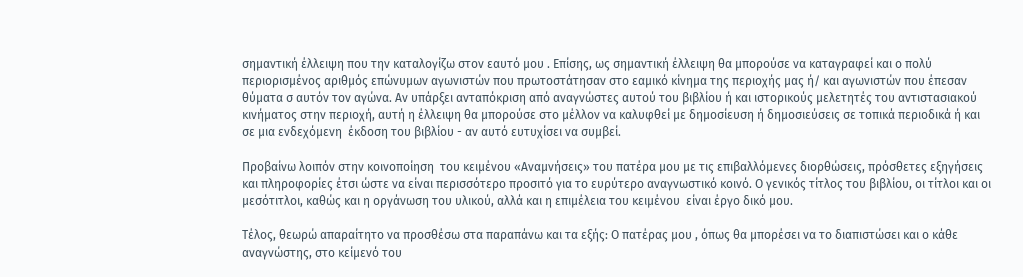σημαντική έλλειψη που την καταλογίζω στον εαυτό μου . Επίσης, ως σημαντική έλλειψη θα μπορούσε να καταγραφεί και ο πολύ περιορισμένος αριθμός επώνυμων αγωνιστών που πρωτοστάτησαν στο εαμικό κίνημα της περιοχής μας ή/ και αγωνιστών που έπεσαν θύματα σ αυτόν τον αγώνα. Αν υπάρξει ανταπόκριση από αναγνώστες αυτού του βιβλίου ή και ιστορικούς μελετητές του αντιστασιακού κινήματος στην περιοχή, αυτή η έλλειψη θα μπορούσε στο μέλλον να καλυφθεί με δημοσίευση ή δημοσιεύσεις σε τοπικά περιοδικά ή και σε μια ενδεχόμενη  έκδοση του βιβλίου - αν αυτό ευτυχίσει να συμβεί.

Προβαίνω λοιπόν στην κοινοποίηση  του κειμένου «Αναμνήσεις» του πατέρα μου με τις επιβαλλόμενες διορθώσεις, πρόσθετες εξηγήσεις και πληροφορίες έτσι ώστε να είναι περισσότερο προσιτό για το ευρύτερο αναγνωστικό κοινό. Ο γενικός τίτλος του βιβλίου, οι τίτλοι και οι μεσότιτλοι, καθώς και η οργάνωση του υλικού, αλλά και η επιμέλεια του κειμένου  είναι έργο δικό μου.

Τέλος, θεωρώ απαραίτητο να προσθέσω στα παραπάνω και τα εξής: Ο πατέρας μου , όπως θα μπορέσει να το διαπιστώσει και ο κάθε αναγνώστης, στο κείμενό του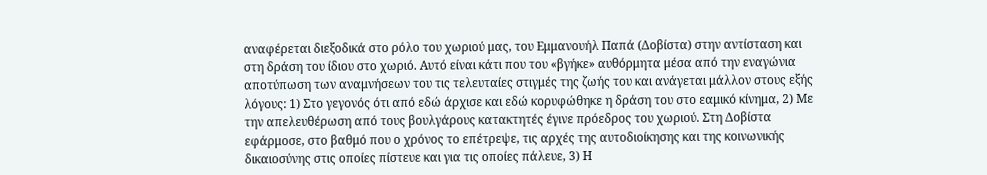αναφέρεται διεξοδικά στο ρόλο του χωριού μας, του Εμμανουήλ Παπά (Δοβίστα) στην αντίσταση και στη δράση του ίδιου στο χωριό. Αυτό είναι κάτι που του «βγήκε» αυθόρμητα μέσα από την εναγώνια αποτύπωση των αναμνήσεων του τις τελευταίες στιγμές της ζωής του και ανάγεται μάλλον στους εξής λόγους: 1) Στο γεγονός ότι από εδώ άρχισε και εδώ κορυφώθηκε η δράση του στο εαμικό κίνημα, 2) Με την απελευθέρωση από τους βουλγάρους κατακτητές έγινε πρόεδρος του χωριού. Στη Δοβίστα εφάρμοσε, στο βαθμό που ο χρόνος το επέτρεψε, τις αρχές της αυτοδιοίκησης και της κοινωνικής δικαιοσύνης στις οποίες πίστευε και για τις οποίες πάλευε, 3) Η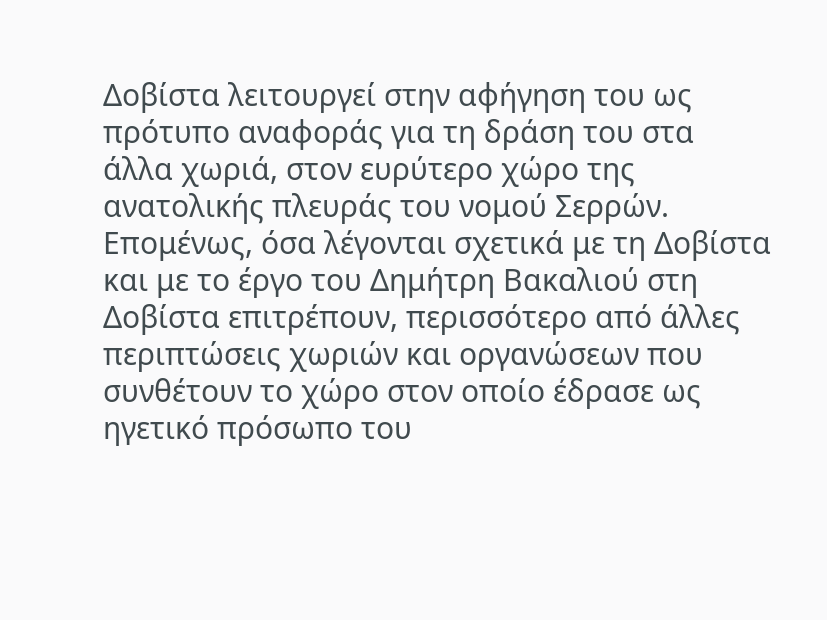Δοβίστα λειτουργεί στην αφήγηση του ως πρότυπο αναφοράς για τη δράση του στα άλλα χωριά, στον ευρύτερο χώρο της ανατολικής πλευράς του νομού Σερρών. Επομένως, όσα λέγονται σχετικά με τη Δοβίστα και με το έργο του Δημήτρη Βακαλιού στη Δοβίστα επιτρέπουν, περισσότερο από άλλες περιπτώσεις χωριών και οργανώσεων που συνθέτουν το χώρο στον οποίο έδρασε ως ηγετικό πρόσωπο του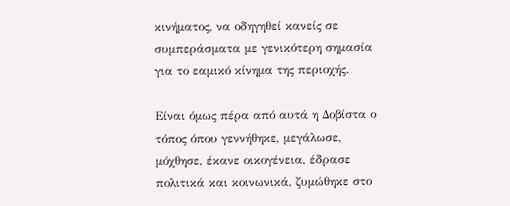κινήματος, να οδηγηθεί κανείς σε συμπεράσματα με γενικότερη σημασία για το εαμικό κίνημα της περιοχής.

Είναι όμως πέρα από αυτά η Δοβίστα ο τόπος όπου γεννήθηκε, μεγάλωσε, μόχθησε, έκανε οικογένεια, έδρασε πολιτικά και κοινωνικά, ζυμώθηκε στο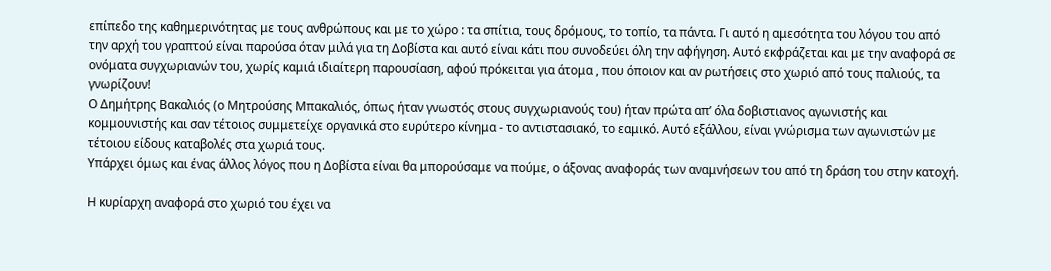επίπεδο της καθημερινότητας με τους ανθρώπους και με το χώρο : τα σπίτια, τους δρόμους, το τοπίο, τα πάντα. Γι αυτό η αμεσότητα του λόγου του από την αρχή του γραπτού είναι παρούσα όταν μιλά για τη Δοβίστα και αυτό είναι κάτι που συνοδεύει όλη την αφήγηση. Αυτό εκφράζεται και με την αναφορά σε ονόματα συγχωριανών του, χωρίς καμιά ιδιαίτερη παρουσίαση, αφού πρόκειται για άτομα , που όποιον και αν ρωτήσεις στο χωριό από τους παλιούς, τα γνωρίζουν!
Ο Δημήτρης Βακαλιός (ο Μητρούσης Μπακαλιός, όπως ήταν γνωστός στους συγχωριανούς του) ήταν πρώτα απ’ όλα δοβιστιανος αγωνιστής και κομμουνιστής και σαν τέτοιος συμμετείχε οργανικά στο ευρύτερο κίνημα - το αντιστασιακό, το εαμικό. Αυτό εξάλλου, είναι γνώρισμα των αγωνιστών με τέτοιου είδους καταβολές στα χωριά τους.
Υπάρχει όμως και ένας άλλος λόγος που η Δοβίστα είναι θα μπορούσαμε να πούμε, ο άξονας αναφοράς των αναμνήσεων του από τη δράση του στην κατοχή.

Η κυρίαρχη αναφορά στο χωριό του έχει να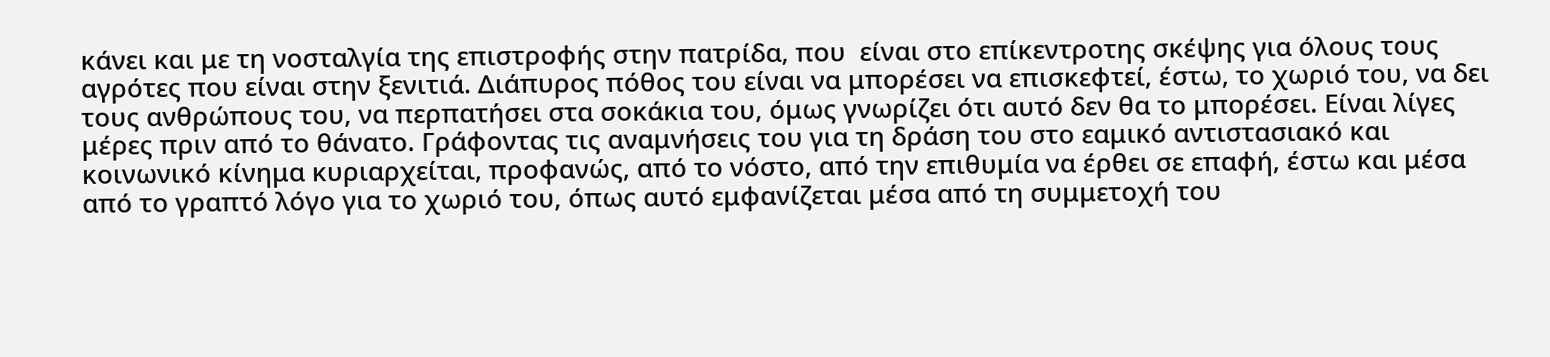κάνει και με τη νοσταλγία της επιστροφής στην πατρίδα, που  είναι στο επίκεντροτης σκέψης για όλους τους αγρότες που είναι στην ξενιτιά. Διάπυρος πόθος του είναι να μπορέσει να επισκεφτεί, έστω, το χωριό του, να δει τους ανθρώπους του, να περπατήσει στα σοκάκια του, όμως γνωρίζει ότι αυτό δεν θα το μπορέσει. Είναι λίγες μέρες πριν από το θάνατο. Γράφοντας τις αναμνήσεις του για τη δράση του στο εαμικό αντιστασιακό και κοινωνικό κίνημα κυριαρχείται, προφανώς, από το νόστο, από την επιθυμία να έρθει σε επαφή, έστω και μέσα από το γραπτό λόγο για το χωριό του, όπως αυτό εμφανίζεται μέσα από τη συμμετοχή του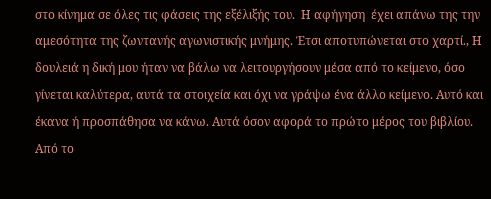στο κίνημα σε όλες τις φάσεις της εξέλιξής του.  Η αφήγηση  έχει απάνω της την αμεσότητα της ζωντανής αγωνιστικής μνήμης. Έτσι αποτυπώνεται στο χαρτί., Η δουλειά η δική μου ήταν να βάλω να λειτουργήσουν μέσα από το κείμενο, όσο γίνεται καλύτερα, αυτά τα στοιχεία και όχι να γράψω ένα άλλο κείμενο. Αυτό και έκανα ή προσπάθησα να κάνω. Αυτά όσον αφορά το πρώτο μέρος του βιβλίου.
Από το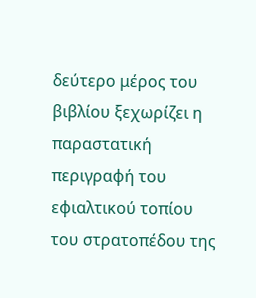δεύτερο μέρος του βιβλίου ξεχωρίζει η παραστατική περιγραφή του εφιαλτικού τοπίου του στρατοπέδου της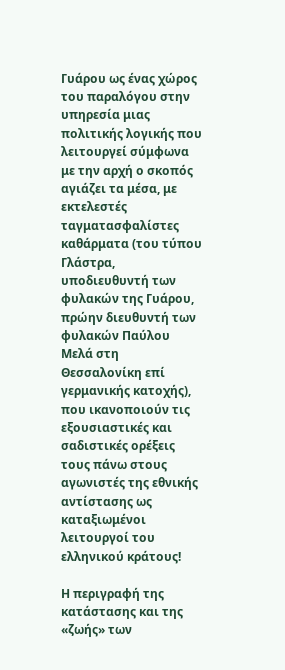Γυάρου ως ένας χώρος του παραλόγου στην υπηρεσία μιας πολιτικής λογικής που λειτουργεί σύμφωνα με την αρχή ο σκοπός αγιάζει τα μέσα, με εκτελεστές ταγματασφαλίστες καθάρματα (του τύπου Γλάστρα, υποδιευθυντή των φυλακών της Γυάρου, πρώην διευθυντή των φυλακών Παύλου Μελά στη Θεσσαλονίκη επί γερμανικής κατοχής), που ικανοποιούν τις εξουσιαστικές και σαδιστικές ορέξεις τους πάνω στους αγωνιστές της εθνικής αντίστασης ως καταξιωμένοι λειτουργοί του ελληνικού κράτους!

Η περιγραφή της κατάστασης και της «ζωής» των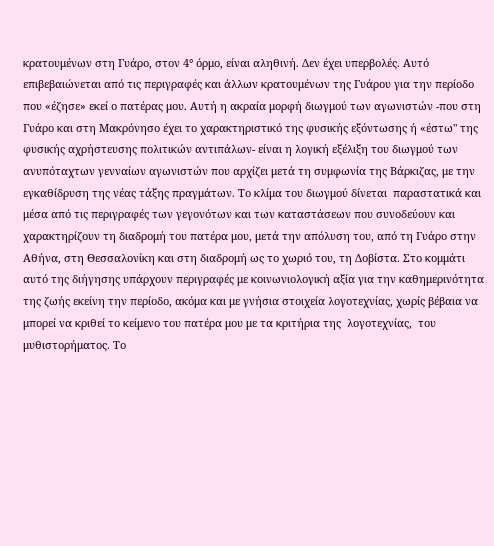κρατουμένων στη Γυάρο, στον 4° όρμο, είναι αληθινή. Δεν έχει υπερβολές. Αυτό επιβεβαιώνεται από τις περιγραφές και άλλων κρατουμένων της Γυάρου για την περίοδο που «έζησε» εκεί ο πατέρας μου. Αυτή η ακραία μορφή διωγμού των αγωνιστών -που στη Γυάρο και στη Μακρόνησο έχει το χαρακτηριστικό της φυσικής εξόντωσης ή «έστω" της φυσικής αχρήστευσης πολιτικών αντιπάλων- είναι η λογική εξέλιξη του διωγμού των ανυπόταχτων γενναίων αγωνιστών που αρχίζει μετά τη συμφωνία της Βάρκιζας, με την εγκαθίδρυση της νέας τάξης πραγμάτων. Το κλίμα του διωγμού δίνεται  παραστατικά και μέσα από τις περιγραφές των γεγονότων και των καταστάσεων που συνοδεύουν και χαρακτηρίζουν τη διαδρομή του πατέρα μου, μετά την απόλυση του, από τη Γυάρο στην Αθήνα, στη Θεσσαλονίκη και στη διαδρομή ως το χωριό του, τη Δοβίστα. Στο κομμάτι αυτό της διήγησης υπάρχουν περιγραφές με κοινωνιολογική αξία για την καθημερινότητα της ζωής εκείνη την περίοδο, ακόμα και με γνήσια στοιχεία λογοτεχνίας, χωρίς βέβαια να μπορεί να κριθεί το κείμενο του πατέρα μου με τα κριτήρια της  λογοτεχνίας,  του μυθιστορήματος. Το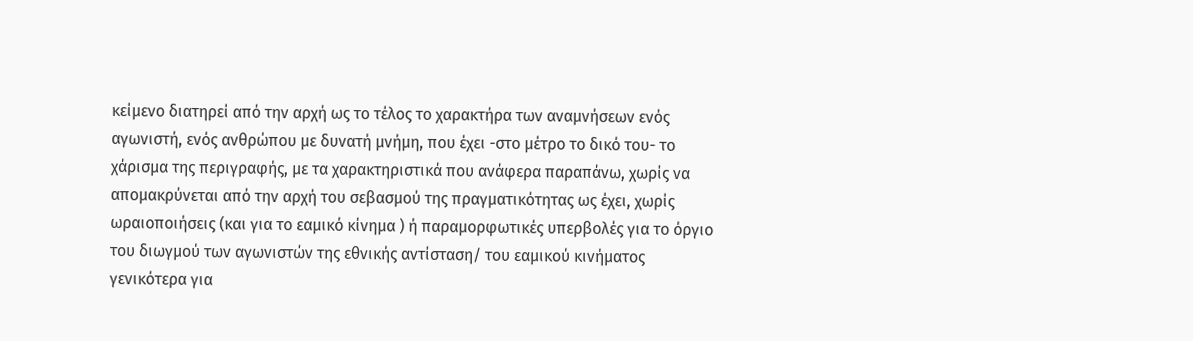κείμενο διατηρεί από την αρχή ως το τέλος το χαρακτήρα των αναμνήσεων ενός αγωνιστή, ενός ανθρώπου με δυνατή μνήμη, που έχει -στο μέτρο το δικό του- το χάρισμα της περιγραφής, με τα χαρακτηριστικά που ανάφερα παραπάνω, χωρίς να απομακρύνεται από την αρχή του σεβασμού της πραγματικότητας ως έχει, χωρίς ωραιοποιήσεις (και για το εαμικό κίνημα ) ή παραμορφωτικές υπερβολές για το όργιο του διωγμού των αγωνιστών της εθνικής αντίσταση/ του εαμικού κινήματος γενικότερα για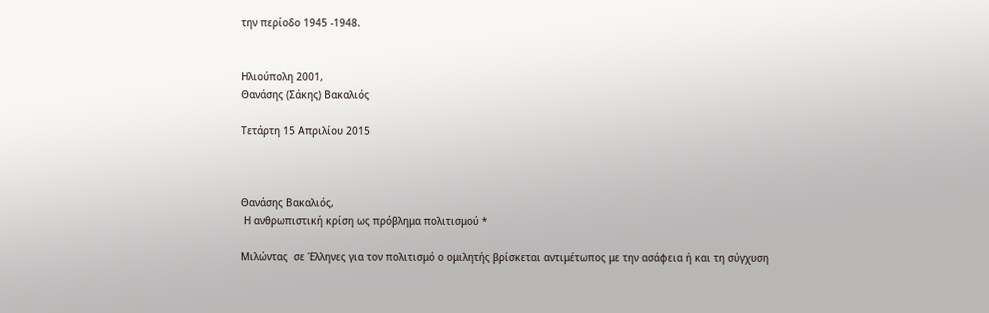την περίοδο 1945 -1948.


Ηλιούπολη 2001,
Θανάσης (Σάκης) Βακαλιός

Τετάρτη 15 Απριλίου 2015



Θανάσης Βακαλιός,
 Η ανθρωπιστική κρίση ως πρόβλημα πολιτισμού *

Μιλώντας  σε Έλληνες για τον πολιτισμό ο ομιλητής βρίσκεται αντιμέτωπος με την ασάφεια ή και τη σύγχυση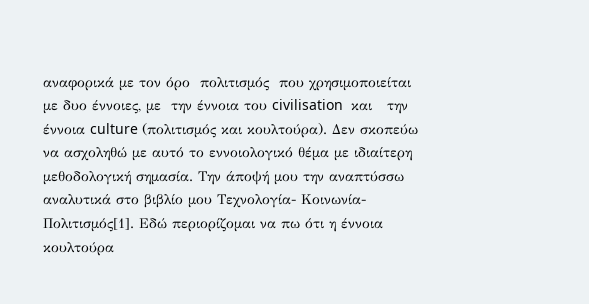αναφορικά με τον όρο  πολιτισμός  που χρησιμοποιείται με δυο έννοιες, με  την έννοια του civilisation  και   την έννοια culture (πολιτισμός και κουλτούρα). Δεν σκοπεύω να ασχοληθώ με αυτό το εννοιολογικό θέμα με ιδιαίτερη μεθοδολογική σημασία. Την άποψή μου την αναπτύσσω αναλυτικά στο βιβλίο μου Τεχνολογία- Κοινωνία- Πολιτισμός[1]. Εδώ περιορίζομαι να πω ότι η έννοια κουλτούρα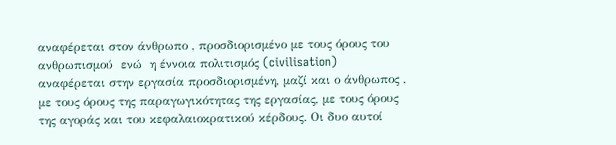αναφέρεται στον άνθρωπο , προσδιορισμένο με τους όρους του ανθρωπισμού  ενώ  η έννοια πολιτισμός (civilisation) αναφέρεται στην εργασία προσδιορισμένη, μαζί και ο άνθρωπος , με τους όρους της παραγωγικότητας της εργασίας, με τους όρους της αγοράς και του κεφαλαιοκρατικού κέρδους. Οι δυο αυτοί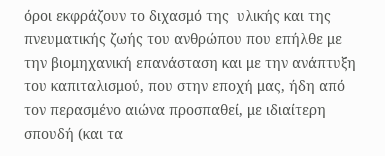όροι εκφράζουν το διχασμό της  υλικής και της πνευματικής ζωής του ανθρώπου που επήλθε με την βιομηχανική επανάσταση και με την ανάπτυξη του καπιταλισμού, που στην εποχή μας, ήδη από τον περασμένο αιώνα προσπαθεί, με ιδιαίτερη σπουδή (και τα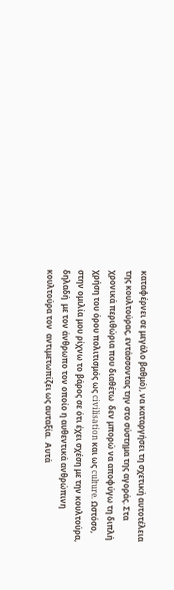καταφέρνει σε μεγάλο βαθμό), να καταργήσει τη σχετική αυτοτέλεια της κουλτούρας, εντάσσοντας την στο σύστημα της αγοράς. Στα χρονικά περιθώρια που διαθέτω  δεν μπορώ να αποφύγω τη διπλή χρήση του όρου πολιτισμός ως civilisation και ως culture. Ωστόσο, στην ομιλία μου ρίχνω το βάρος σε ότι έχει σχέση με την κουλτούρα, δηλαδή  με τον άνθρωπο τον οποίο η αυθεντικά ανθρώπινη κουλτούρα τον  αντιμετωπίζει ως αυταξία.  Αυτά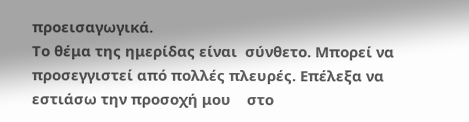προεισαγωγικά.
Το θέμα της ημερίδας είναι  σύνθετο. Μπορεί να προσεγγιστεί από πολλές πλευρές. Επέλεξα να εστιάσω την προσοχή μου    στο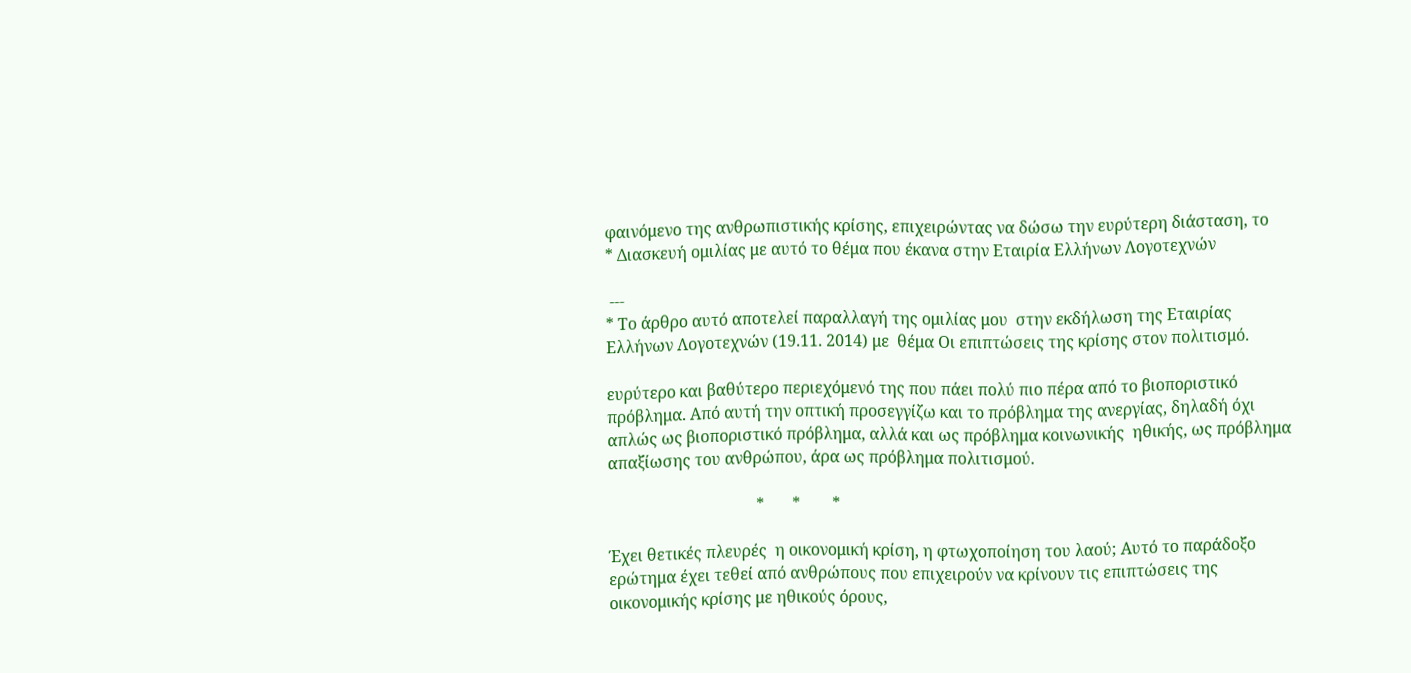φαινόμενο της ανθρωπιστικής κρίσης, επιχειρώντας να δώσω την ευρύτερη διάσταση, το
* Διασκευή ομιλίας με αυτό το θέμα που έκανα στην Εταιρία Ελλήνων Λογοτεχνών

 ---
* Το άρθρο αυτό αποτελεί παραλλαγή της ομιλίας μου  στην εκδήλωση της Εταιρίας Ελλήνων Λογοτεχνών (19.11. 2014) με  θέμα Οι επιπτώσεις της κρίσης στον πολιτισμό.

ευρύτερο και βαθύτερο περιεχόμενό της που πάει πολύ πιο πέρα από το βιοποριστικό πρόβλημα. Από αυτή την οπτική προσεγγίζω και το πρόβλημα της ανεργίας, δηλαδή όχι απλώς ως βιοποριστικό πρόβλημα, αλλά και ως πρόβλημα κοινωνικής  ηθικής, ως πρόβλημα  απαξίωσης του ανθρώπου, άρα ως πρόβλημα πολιτισμού.

                                     *       *        *

Έχει θετικές πλευρές  η οικονομική κρίση, η φτωχοποίηση του λαού; Αυτό το παράδοξο ερώτημα έχει τεθεί από ανθρώπους που επιχειρούν να κρίνουν τις επιπτώσεις της οικονομικής κρίσης με ηθικούς όρους,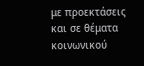με προεκτάσεις  και σε θέματα κοινωνικού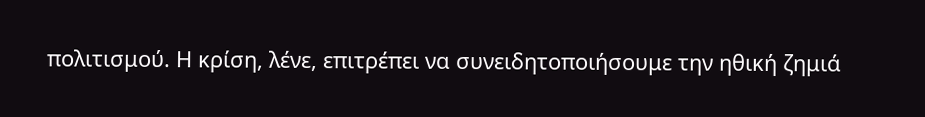πολιτισμού. Η κρίση, λένε, επιτρέπει να συνειδητοποιήσουμε την ηθική ζημιά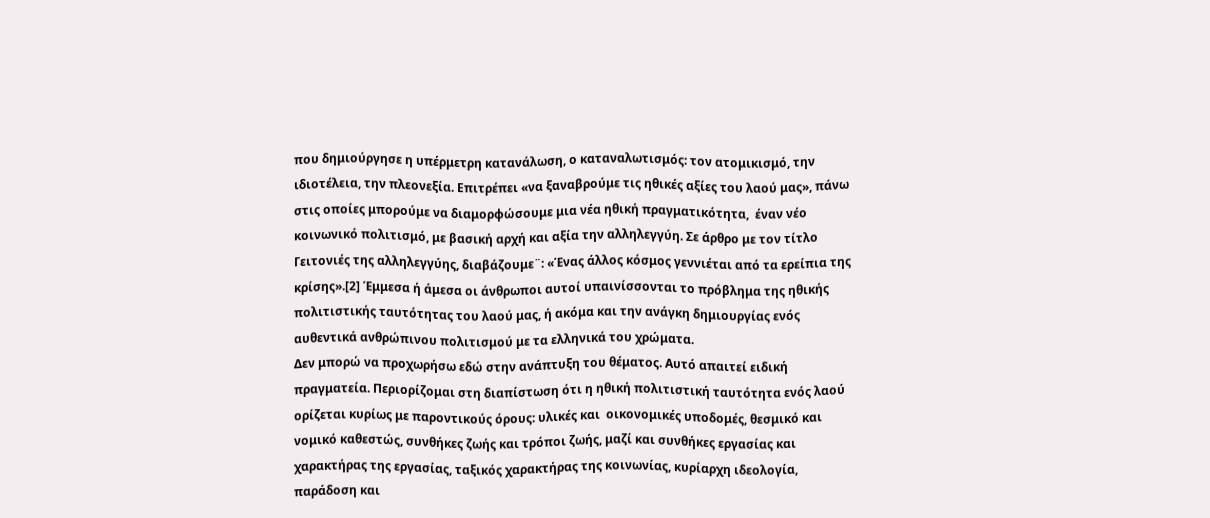που δημιούργησε η υπέρμετρη κατανάλωση, ο καταναλωτισμός: τον ατομικισμό, την ιδιοτέλεια, την πλεονεξία. Επιτρέπει «να ξαναβρούμε τις ηθικές αξίες του λαού μας», πάνω στις οποίες μπορούμε να διαμορφώσουμε μια νέα ηθική πραγματικότητα,  έναν νέο κοινωνικό πολιτισμό, με βασική αρχή και αξία την αλληλεγγύη. Σε άρθρο με τον τίτλο Γειτονιές της αλληλεγγύης, διαβάζουμε¨: «Ένας άλλος κόσμος γεννιέται από τα ερείπια της κρίσης».[2] Έμμεσα ή άμεσα οι άνθρωποι αυτοί υπαινίσσονται το πρόβλημα της ηθικής πολιτιστικής ταυτότητας του λαού μας, ή ακόμα και την ανάγκη δημιουργίας ενός αυθεντικά ανθρώπινου πολιτισμού με τα ελληνικά του χρώματα.
Δεν μπορώ να προχωρήσω εδώ στην ανάπτυξη του θέματος. Αυτό απαιτεί ειδική πραγματεία. Περιορίζομαι στη διαπίστωση ότι η ηθική πολιτιστική ταυτότητα ενός λαού ορίζεται κυρίως με παροντικούς όρους: υλικές και  οικονομικές υποδομές, θεσμικό και νομικό καθεστώς, συνθήκες ζωής και τρόποι ζωής, μαζί και συνθήκες εργασίας και χαρακτήρας της εργασίας, ταξικός χαρακτήρας της κοινωνίας, κυρίαρχη ιδεολογία, παράδοση και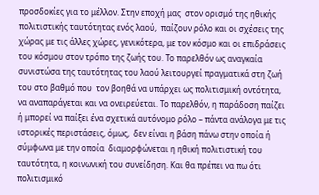προσδοκίες για το μέλλον. Στην εποχή μας  στον ορισμό της ηθικής πολιτιστικής ταυτότητας ενός λαού,  παίζουν ρόλο και οι σχέσεις της χώρας με τις άλλες χώρες, γενικότερα, με τον κόσμο και οι επιδράσεις του κόσμου στον τρόπο της ζωής του. Το παρελθόν ως αναγκαία συνιστώσα της ταυτότητας του λαού λειτουργεί πραγματικά στη ζωή του στο βαθμό που  τον βοηθά να υπάρχει ως πολιτισμική οντότητα, να αναπαράγεται και να ονειρεύεται. Το παρελθόν, η παράδοση παίζει ή μπορεί να παίξει ένα σχετικά αυτόνομο ρόλο – πάντα ανάλογα με τις ιστορικές περιστάσεις, όμως,  δεν είναι η βάση πάνω στην οποία ή σύμφωνα με την οποία  διαμορφώνεται η ηθική πολιτιστική του ταυτότητα, η κοινωνική του συνείδηση. Και θα πρέπει να πω ότι πολιτισμικό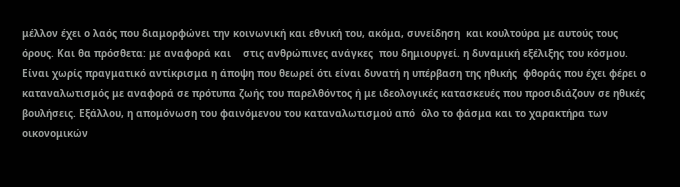μέλλον έχει ο λαός που διαμορφώνει την κοινωνική και εθνική του, ακόμα, συνείδηση  και κουλτούρα με αυτούς τους όρους. Και θα πρόσθετα: με αναφορά και    στις ανθρώπινες ανάγκες  που δημιουργεί. η δυναμική εξέλιξης του κόσμου.
Είναι χωρίς πραγματικό αντίκρισμα η άποψη που θεωρεί ότι είναι δυνατή η υπέρβαση της ηθικής  φθοράς που έχει φέρει ο καταναλωτισμός με αναφορά σε πρότυπα ζωής του παρελθόντος ή με ιδεολογικές κατασκευές που προσιδιάζουν σε ηθικές βουλήσεις. Εξάλλου, η απομόνωση του φαινόμενου του καταναλωτισμού από  όλο το φάσμα και το χαρακτήρα των οικονομικών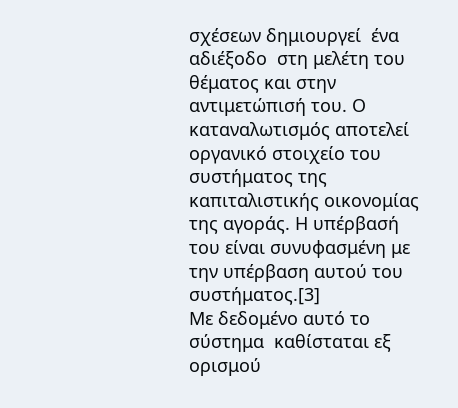σχέσεων δημιουργεί  ένα αδιέξοδο  στη μελέτη του θέματος και στην αντιμετώπισή του. Ο καταναλωτισμός αποτελεί οργανικό στοιχείο του συστήματος της καπιταλιστικής οικονομίας της αγοράς. Η υπέρβασή του είναι συνυφασμένη με την υπέρβαση αυτού του συστήματος.[3]
Με δεδομένο αυτό το σύστημα  καθίσταται εξ ορισμού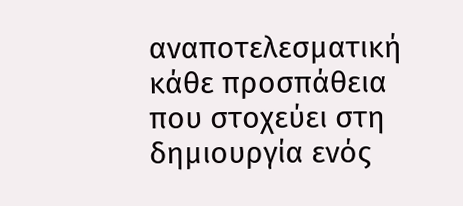αναποτελεσματική κάθε προσπάθεια που στοχεύει στη δημιουργία ενός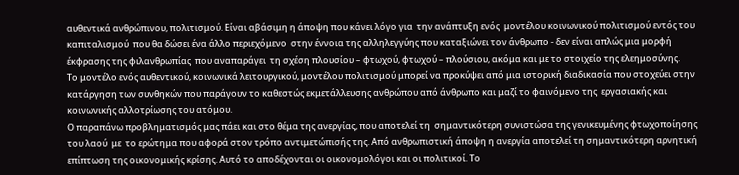αυθεντικά ανθρώπινου, πολιτισμού. Είναι αβάσιμη η άποψη που κάνει λόγο για  την ανάπτυξη ενός  μοντέλου κοινωνικού πολιτισμού εντός του καπιταλισμού  που θα δώσει ένα άλλο περιεχόμενο  στην έννοια της αλληλεγγύης που καταξιώνει τον άνθρωπο - δεν είναι απλώς μια μορφή έκφρασης της φιλανθρωπίας  που αναπαράγει  τη σχέση πλουσίου – φτωχού, φτωχού – πλούσιου, ακόμα και με το στοιχείο της ελεημοσύνης.
Το μοντέλο ενός αυθεντικού, κοινωνικά λειτουργικού, μοντέλου πολιτισμού μπορεί να προκύψει από μια ιστορική διαδικασία που στοχεύει στην κατάργηση των συνθηκών που παράγουν το καθεστώς εκμετάλλευσης ανθρώπου από άνθρωπο και μαζί το φαινόμενο της  εργασιακής και κοινωνικής αλλοτρίωσης του ατόμου.
Ο παραπάνω προβληματισμός μας πάει και στο θέμα της ανεργίας, που αποτελεί τη  σημαντικότερη συνιστώσα της γενικευμένης φτωχοποίησης του λαού  με  το ερώτημα που αφορά στον τρόπο αντιμετώπισής της. Από ανθρωπιστική άποψη η ανεργία αποτελεί τη σημαντικότερη αρνητική επίπτωση της οικονομικής κρίσης. Αυτό το αποδέχονται οι οικονομολόγοι και οι πολιτικοί. Το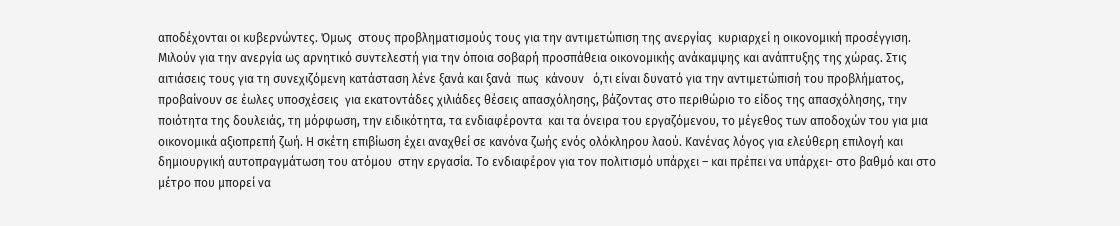αποδέχονται οι κυβερνώντες. Όμως  στους προβληματισμούς τους για την αντιμετώπιση της ανεργίας  κυριαρχεί η οικονομική προσέγγιση.
Μιλούν για την ανεργία ως αρνητικό συντελεστή για την όποια σοβαρή προσπάθεια οικονομικής ανάκαμψης και ανάπτυξης της χώρας. Στις αιτιάσεις τους για τη συνεχιζόμενη κατάσταση λένε ξανά και ξανά  πως  κάνουν   ό,τι είναι δυνατό για την αντιμετώπισή του προβλήματος,  προβαίνουν σε έωλες υποσχέσεις  για εκατοντάδες χιλιάδες θέσεις απασχόλησης, βάζοντας στο περιθώριο το είδος της απασχόλησης, την ποιότητα της δουλειάς, τη μόρφωση, την ειδικότητα, τα ενδιαφέροντα  και τα όνειρα του εργαζόμενου, το μέγεθος των αποδοχών του για μια οικονομικά αξιοπρεπή ζωή. Η σκέτη επιβίωση έχει αναχθεί σε κανόνα ζωής ενός ολόκληρου λαού. Κανένας λόγος για ελεύθερη επιλογή και δημιουργική αυτοπραγμάτωση του ατόμου  στην εργασία. Το ενδιαφέρον για τον πολιτισμό υπάρχει – και πρέπει να υπάρχει- στο βαθμό και στο μέτρο που μπορεί να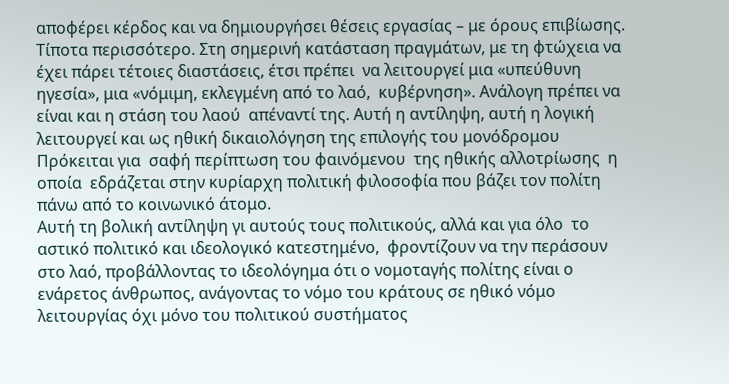αποφέρει κέρδος και να δημιουργήσει θέσεις εργασίας – με όρους επιβίωσης. Τίποτα περισσότερο. Στη σημερινή κατάσταση πραγμάτων, με τη φτώχεια να έχει πάρει τέτοιες διαστάσεις, έτσι πρέπει  να λειτουργεί μια «υπεύθυνη ηγεσία», μια «νόμιμη, εκλεγμένη από το λαό,  κυβέρνηση». Ανάλογη πρέπει να είναι και η στάση του λαού  απέναντί της. Αυτή η αντίληψη, αυτή η λογική  λειτουργεί και ως ηθική δικαιολόγηση της επιλογής του μονόδρομου Πρόκειται για  σαφή περίπτωση του φαινόμενου  της ηθικής αλλοτρίωσης  η οποία  εδράζεται στην κυρίαρχη πολιτική φιλοσοφία που βάζει τον πολίτη πάνω από το κοινωνικό άτομο.
Αυτή τη βολική αντίληψη γι αυτούς τους πολιτικούς, αλλά και για όλο  το αστικό πολιτικό και ιδεολογικό κατεστημένο,  φροντίζουν να την περάσουν στο λαό, προβάλλοντας το ιδεολόγημα ότι ο νομοταγής πολίτης είναι ο ενάρετος άνθρωπος, ανάγοντας το νόμο του κράτους σε ηθικό νόμο λειτουργίας όχι μόνο του πολιτικού συστήματος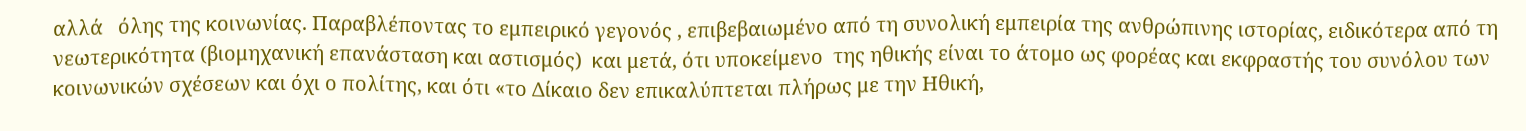αλλά   όλης της κοινωνίας. Παραβλέποντας το εμπειρικό γεγονός , επιβεβαιωμένο από τη συνολική εμπειρία της ανθρώπινης ιστορίας, ειδικότερα από τη νεωτερικότητα (βιομηχανική επανάσταση και αστισμός)  και μετά, ότι υποκείμενο  της ηθικής είναι το άτομο ως φορέας και εκφραστής του συνόλου των κοινωνικών σχέσεων και όχι ο πολίτης, και ότι «το Δίκαιο δεν επικαλύπτεται πλήρως με την Ηθική,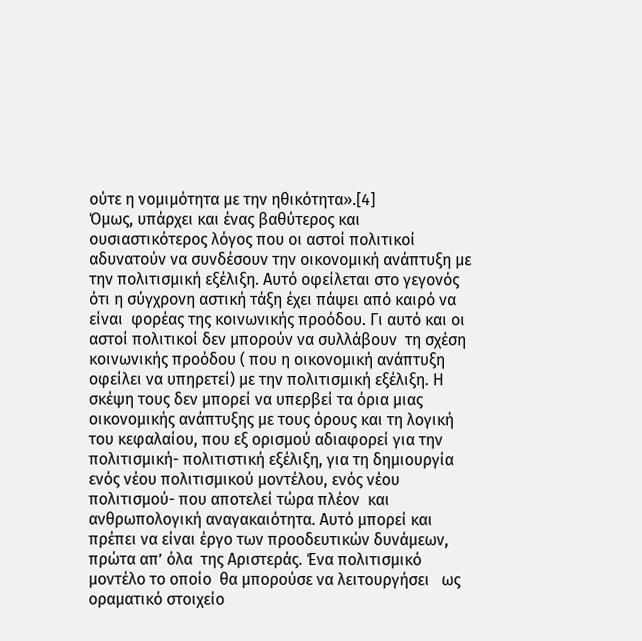ούτε η νομιμότητα με την ηθικότητα».[4]
Όμως, υπάρχει και ένας βαθύτερος και ουσιαστικότερος λόγος που οι αστοί πολιτικοί αδυνατούν να συνδέσουν την οικονομική ανάπτυξη με την πολιτισμική εξέλιξη. Αυτό οφείλεται στο γεγονός  ότι η σύγχρονη αστική τάξη έχει πάψει από καιρό να είναι  φορέας της κοινωνικής προόδου. Γι αυτό και οι αστοί πολιτικοί δεν μπορούν να συλλάβουν  τη σχέση κοινωνικής προόδου ( που η οικονομική ανάπτυξη οφείλει να υπηρετεί) με την πολιτισμική εξέλιξη. Η σκέψη τους δεν μπορεί να υπερβεί τα όρια μιας οικονομικής ανάπτυξης με τους όρους και τη λογική του κεφαλαίου, που εξ ορισμού αδιαφορεί για την πολιτισμική- πολιτιστική εξέλιξη, για τη δημιουργία ενός νέου πολιτισμικού μοντέλου, ενός νέου πολιτισμού- που αποτελεί τώρα πλέον  και ανθρωπολογική αναγακαιότητα. Αυτό μπορεί και πρέπει να είναι έργο των προοδευτικών δυνάμεων, πρώτα απ’ όλα  της Αριστεράς. Ένα πολιτισμικό μοντέλο το οποίο  θα μπορούσε να λειτουργήσει   ως  οραματικό στοιχείο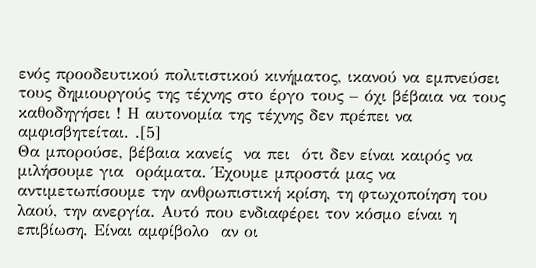ενός προοδευτικού πολιτιστικού κινήματος, ικανού να εμπνεύσει  τους δημιουργούς της τέχνης στο έργο τους – όχι βέβαια να τους καθοδηγήσει ! Η αυτονομία της τέχνης δεν πρέπει να αμφισβητείται. .[5]
Θα μπορούσε, βέβαια κανείς  να πει  ότι δεν είναι καιρός να μιλήσουμε για  οράματα. Έχουμε μπροστά μας να αντιμετωπίσουμε την ανθρωπιστική κρίση, τη φτωχοποίηση του λαού, την ανεργία. Αυτό που ενδιαφέρει τον κόσμο είναι η επιβίωση. Είναι αμφίβολο  αν οι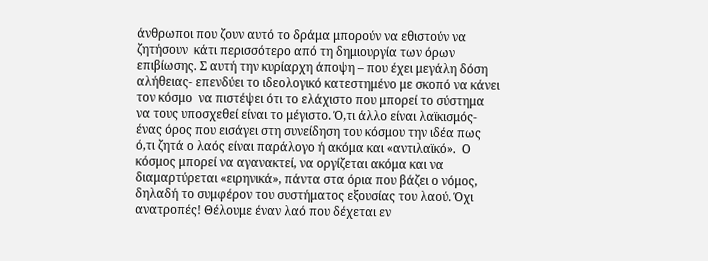άνθρωποι που ζουν αυτό το δράμα μπορούν να εθιστούν να ζητήσουν  κάτι περισσότερο από τη δημιουργία των όρων  επιβίωσης. Σ αυτή την κυρίαρχη άποψη – που έχει μεγάλη δόση αλήθειας- επενδύει το ιδεολογικό κατεστημένο με σκοπό να κάνει τον κόσμο  να πιστέψει ότι το ελάχιστο που μπορεί το σύστημα να τους υποσχεθεί είναι το μέγιστο. Ό,τι άλλο είναι λαϊκισμός- ένας όρος που εισάγει στη συνείδηση του κόσμου την ιδέα πως ό,τι ζητά ο λαός είναι παράλογο ή ακόμα και «αντιλαϊκό».  Ο κόσμος μπορεί να αγανακτεί, να οργίζεται ακόμα και να διαμαρτύρεται «ειρηνικά», πάντα στα όρια που βάζει ο νόμος, δηλαδή το συμφέρον του συστήματος εξουσίας του λαού. Όχι ανατροπές! Θέλουμε έναν λαό που δέχεται εν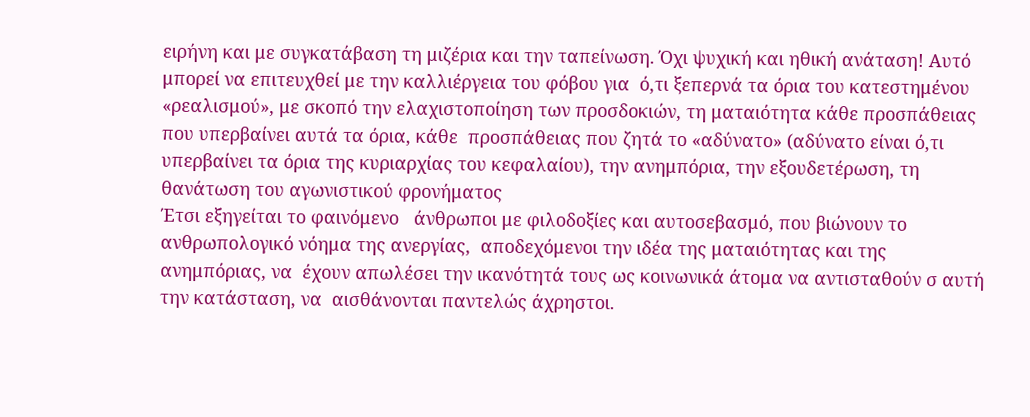ειρήνη και με συγκατάβαση τη μιζέρια και την ταπείνωση. Όχι ψυχική και ηθική ανάταση! Αυτό μπορεί να επιτευχθεί με την καλλιέργεια του φόβου για  ό,τι ξεπερνά τα όρια του κατεστημένου «ρεαλισμού», με σκοπό την ελαχιστοποίηση των προσδοκιών, τη ματαιότητα κάθε προσπάθειας που υπερβαίνει αυτά τα όρια, κάθε  προσπάθειας που ζητά το «αδύνατο» (αδύνατο είναι ό,τι υπερβαίνει τα όρια της κυριαρχίας του κεφαλαίου), την ανημπόρια, την εξουδετέρωση, τη θανάτωση του αγωνιστικού φρονήματος
Έτσι εξηγείται το φαινόμενο   άνθρωποι με φιλοδοξίες και αυτοσεβασμό, που βιώνουν το ανθρωπολογικό νόημα της ανεργίας,  αποδεχόμενοι την ιδέα της ματαιότητας και της ανημπόριας, να  έχουν απωλέσει την ικανότητά τους ως κοινωνικά άτομα να αντισταθούν σ αυτή την κατάσταση, να  αισθάνονται παντελώς άχρηστοι.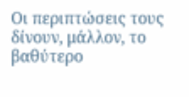Οι περιπτώσεις τους δίνουν, μάλλον, το βαθύτερο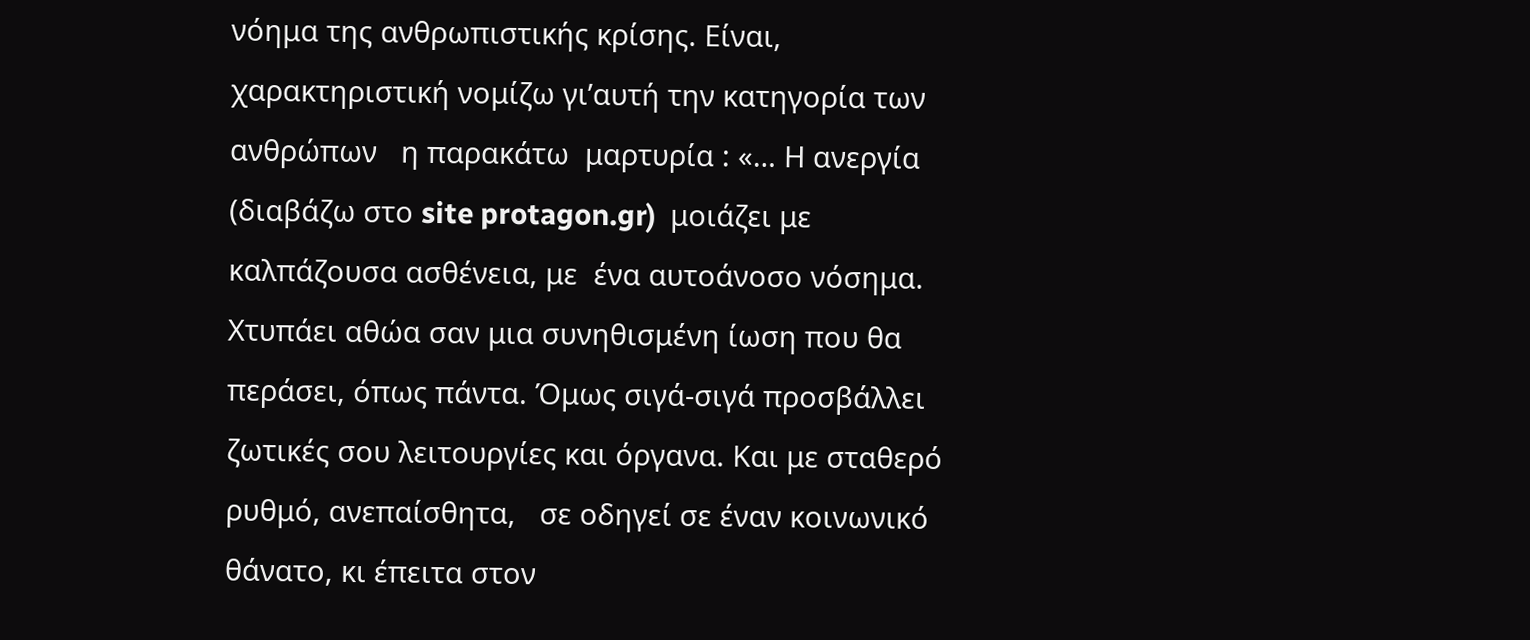νόημα της ανθρωπιστικής κρίσης. Είναι, χαρακτηριστική νομίζω γι’αυτή την κατηγορία των ανθρώπων   η παρακάτω  μαρτυρία : «… Η ανεργία (διαβάζω στο site protagon.gr)  μοιάζει με καλπάζουσα ασθένεια, με  ένα αυτοάνοσο νόσημα. Χτυπάει αθώα σαν μια συνηθισμένη ίωση που θα περάσει, όπως πάντα. Όμως σιγά-σιγά προσβάλλει ζωτικές σου λειτουργίες και όργανα. Και με σταθερό ρυθμό, ανεπαίσθητα,   σε οδηγεί σε έναν κοινωνικό θάνατο, κι έπειτα στον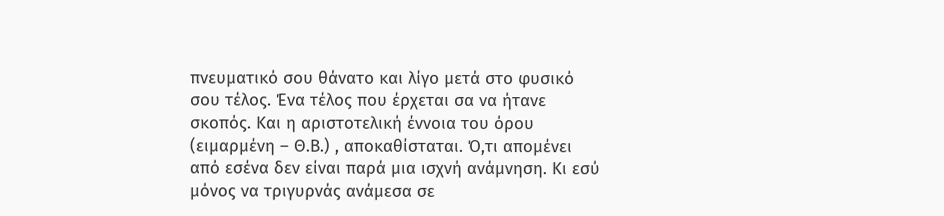πνευματικό σου θάνατο και λίγο μετά στο φυσικό σου τέλος. Ένα τέλος που έρχεται σα να ήτανε σκοπός. Και η αριστοτελική έννοια του όρου (ειμαρμένη – Θ.Β.) , αποκαθίσταται. Ό,τι απομένει από εσένα δεν είναι παρά μια ισχνή ανάμνηση. Κι εσύ μόνος να τριγυρνάς ανάμεσα σε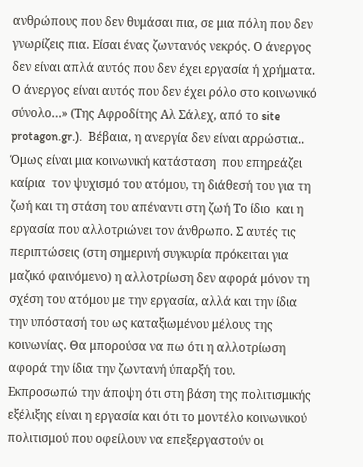ανθρώπους που δεν θυμάσαι πια, σε μια πόλη που δεν γνωρίζεις πια. Είσαι ένας ζωντανός νεκρός. Ο άνεργος δεν είναι απλά αυτός που δεν έχει εργασία ή χρήματα. Ο άνεργος είναι αυτός που δεν έχει ρόλο στο κοινωνικό σύνολο…» (Της Αφροδίτης Αλ Σάλεχ, από το site protagon.gr.).  Βέβαια, η ανεργία δεν είναι αρρώστια.. Όμως είναι μια κοινωνική κατάσταση  που επηρεάζει καίρια  τον ψυχισμό του ατόμου, τη διάθεσή του για τη ζωή και τη στάση του απέναντι στη ζωή Το ίδιο  και η εργασία που αλλοτριώνει τον άνθρωπο. Σ αυτές τις περιπτώσεις (στη σημερινή συγκυρία πρόκειται για μαζικό φαινόμενο) η αλλοτρίωση δεν αφορά μόνον τη σχέση του ατόμου με την εργασία, αλλά και την ίδια την υπόστασή του ως καταξιωμένου μέλους της κοινωνίας. Θα μπορούσα να πω ότι η αλλοτρίωση αφορά την ίδια την ζωντανή ύπαρξή του.
Εκπροσωπώ την άποψη ότι στη βάση της πολιτισμικής εξέλιξης είναι η εργασία και ότι το μοντέλο κοινωνικού πολιτισμού που οφείλουν να επεξεργαστούν οι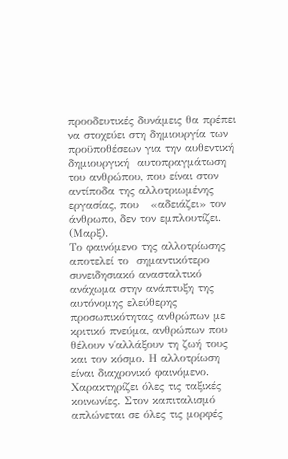προοδευτικές δυνάμεις θα πρέπει να στοχεύει στη δημιουργία των προϋποθέσεων για την αυθεντική δημιουργική  αυτοπραγμάτωση του ανθρώπου, που είναι στον αντίποδα της αλλοτριωμένης εργασίας, που   «αδειάζει» τον άνθρωπο, δεν τον εμπλουτίζει.   (Μαρξ).
Το φαινόμενο της αλλοτρίωσης  αποτελεί το  σημαντικότερο συνειδησιακό ανασταλτικό ανάχωμα στην ανάπτυξη της αυτόνομης ελεύθερης προσωπικότητας ανθρώπων με κριτικό πνεύμα, ανθρώπων που θέλουν ν΄αλλάξουν τη ζωή τους και τον κόσμο. Η αλλοτρίωση είναι διαχρονικό φαινόμενο. Χαρακτηρίζει όλες τις ταξικές κοινωνίες. Στον καπιταλισμό απλώνεται σε όλες τις μορφές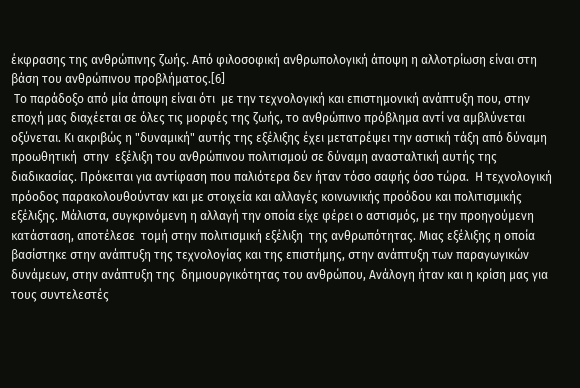έκφρασης της ανθρώπινης ζωής. Από φιλοσοφική ανθρωπολογική άποψη η αλλοτρίωση είναι στη βάση του ανθρώπινου προβλήματος.[6]
 Το παράδοξο από μία άποψη είναι ότι  με την τεχνολογική και επιστημονική ανάπτυξη που, στην εποχή μας διαχέεται σε όλες τις μορφές της ζωής, το ανθρώπινο πρόβλημα αντί να αμβλύνεται οξύνεται. Κι ακριβώς η "δυναμική" αυτής της εξέλιξης έχει μετατρέψει την αστική τάξη από δύναμη προωθητική  στην  εξέλιξη του ανθρώπινου πολιτισμού σε δύναμη ανασταλτική αυτής της διαδικασίας. Πρόκειται για αντίφαση που παλιότερα δεν ήταν τόσο σαφής όσο τώρα.  Η τεχνολογική πρόοδος παρακολουθούνταν και με στοιχεία και αλλαγές κοινωνικής προόδου και πολιτισμικής εξέλιξης. Μάλιστα, συγκρινόμενη η αλλαγή την οποία είχε φέρει ο αστισμός, με την προηγούμενη κατάσταση, αποτέλεσε  τομή στην πολιτισμική εξέλιξη  της ανθρωπότητας. Μιας εξέλιξης η οποία βασίστηκε στην ανάπτυξη της τεχνολογίας και της επιστήμης, στην ανάπτυξη των παραγωγικών δυνάμεων, στην ανάπτυξη της  δημιουργικότητας του ανθρώπου, Ανάλογη ήταν και η κρίση μας για τους συντελεστές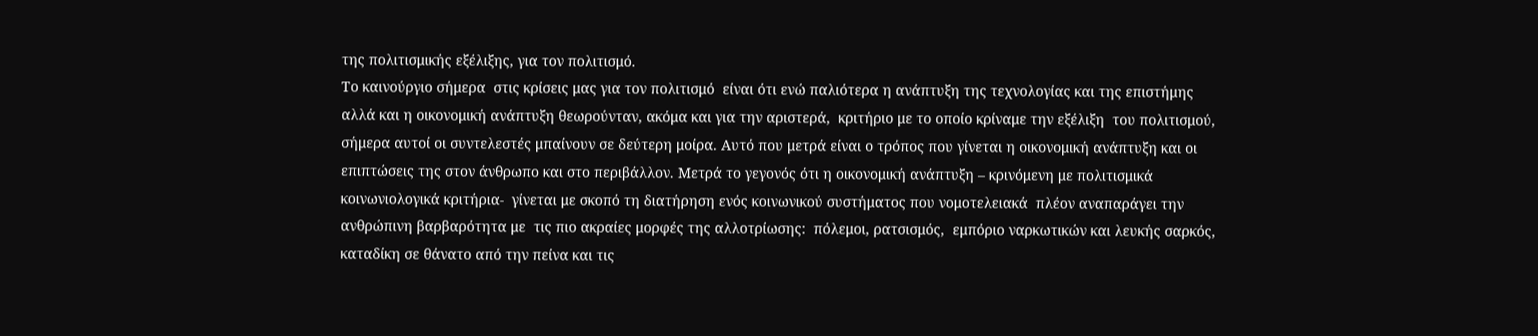της πολιτισμικής εξέλιξης, για τον πολιτισμό.
Το καινούργιο σήμερα  στις κρίσεις μας για τον πολιτισμό  είναι ότι ενώ παλιότερα η ανάπτυξη της τεχνολογίας και της επιστήμης αλλά και η οικονομική ανάπτυξη θεωρούνταν, ακόμα και για την αριστερά,  κριτήριο με το οποίο κρίναμε την εξέλιξη  του πολιτισμού, σήμερα αυτοί οι συντελεστές μπαίνουν σε δεύτερη μοίρα. Αυτό που μετρά είναι ο τρόπος που γίνεται η οικονομική ανάπτυξη και οι επιπτώσεις της στον άνθρωπο και στο περιβάλλον. Μετρά το γεγονός ότι η οικονομική ανάπτυξη – κρινόμενη με πολιτισμικά κοινωνιολογικά κριτήρια-  γίνεται με σκοπό τη διατήρηση ενός κοινωνικού συστήματος που νομοτελειακά  πλέον αναπαράγει την ανθρώπινη βαρβαρότητα με  τις πιο ακραίες μορφές της αλλοτρίωσης:  πόλεμοι, ρατσισμός,  εμπόριο ναρκωτικών και λευκής σαρκός,  καταδίκη σε θάνατο από την πείνα και τις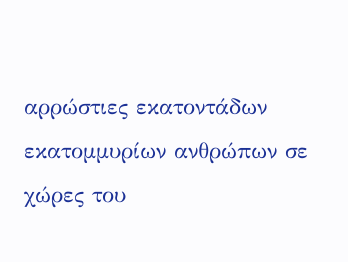αρρώστιες εκατοντάδων εκατομμυρίων ανθρώπων σε χώρες του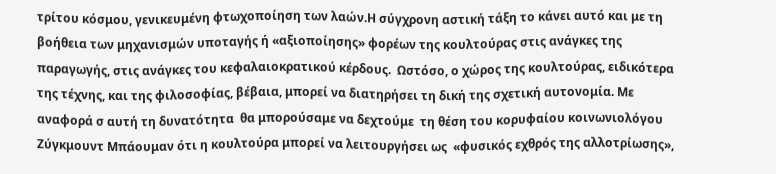τρίτου κόσμου, γενικευμένη φτωχοποίηση των λαών.Η σύγχρονη αστική τάξη το κάνει αυτό και με τη βοήθεια των μηχανισμών υποταγής ή «αξιοποίησης» φορέων της κουλτούρας στις ανάγκες της παραγωγής, στις ανάγκες του κεφαλαιοκρατικού κέρδους.  Ωστόσο, ο χώρος της κουλτούρας, ειδικότερα της τέχνης, και της φιλοσοφίας, βέβαια, μπορεί να διατηρήσει τη δική της σχετική αυτονομία. Με αναφορά σ αυτή τη δυνατότητα  θα μπορούσαμε να δεχτούμε  τη θέση του κορυφαίου κοινωνιολόγου Ζύγκμουντ Μπάουμαν ότι η κουλτούρα μπορεί να λειτουργήσει ως  «φυσικός εχθρός της αλλοτρίωσης»,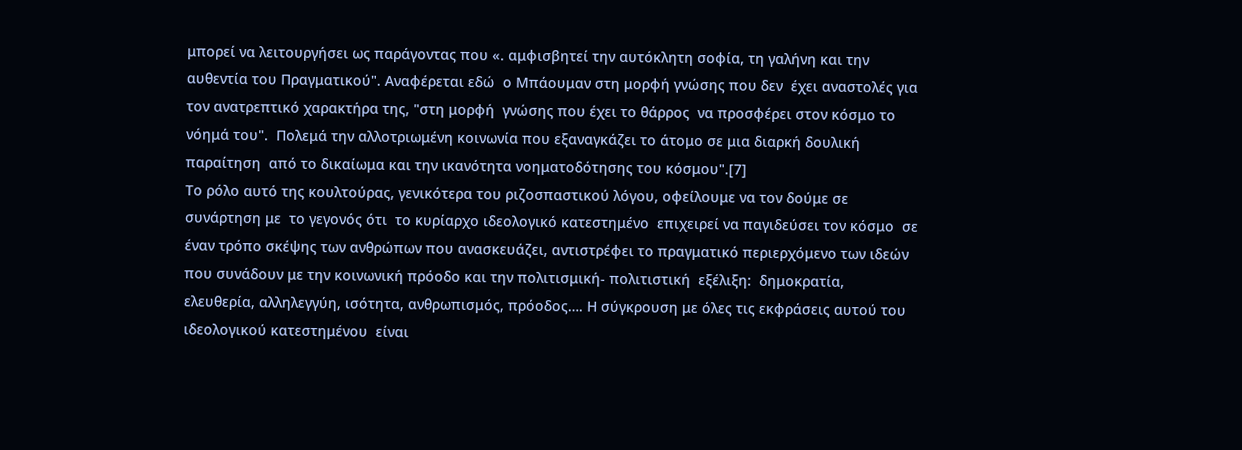μπορεί να λειτουργήσει ως παράγοντας που «. αμφισβητεί την αυτόκλητη σοφία, τη γαλήνη και την αυθεντία του Πραγματικού". Αναφέρεται εδώ  ο Μπάουμαν στη μορφή γνώσης που δεν  έχει αναστολές για τον ανατρεπτικό χαρακτήρα της, "στη μορφή  γνώσης που έχει το θάρρος  να προσφέρει στον κόσμο το νόημά του".  Πολεμά την αλλοτριωμένη κοινωνία που εξαναγκάζει το άτομο σε μια διαρκή δουλική παραίτηση  από το δικαίωμα και την ικανότητα νοηματοδότησης του κόσμου".[7]
Το ρόλο αυτό της κουλτούρας, γενικότερα του ριζοσπαστικού λόγου, οφείλουμε να τον δούμε σε συνάρτηση με  το γεγονός ότι  το κυρίαρχο ιδεολογικό κατεστημένο  επιχειρεί να παγιδεύσει τον κόσμο  σε έναν τρόπο σκέψης των ανθρώπων που ανασκευάζει, αντιστρέφει το πραγματικό περιερχόμενο των ιδεών που συνάδουν με την κοινωνική πρόοδο και την πολιτισμική- πολιτιστική  εξέλιξη:  δημοκρατία, ελευθερία, αλληλεγγύη, ισότητα, ανθρωπισμός, πρόοδος…. Η σύγκρουση με όλες τις εκφράσεις αυτού του ιδεολογικού κατεστημένου  είναι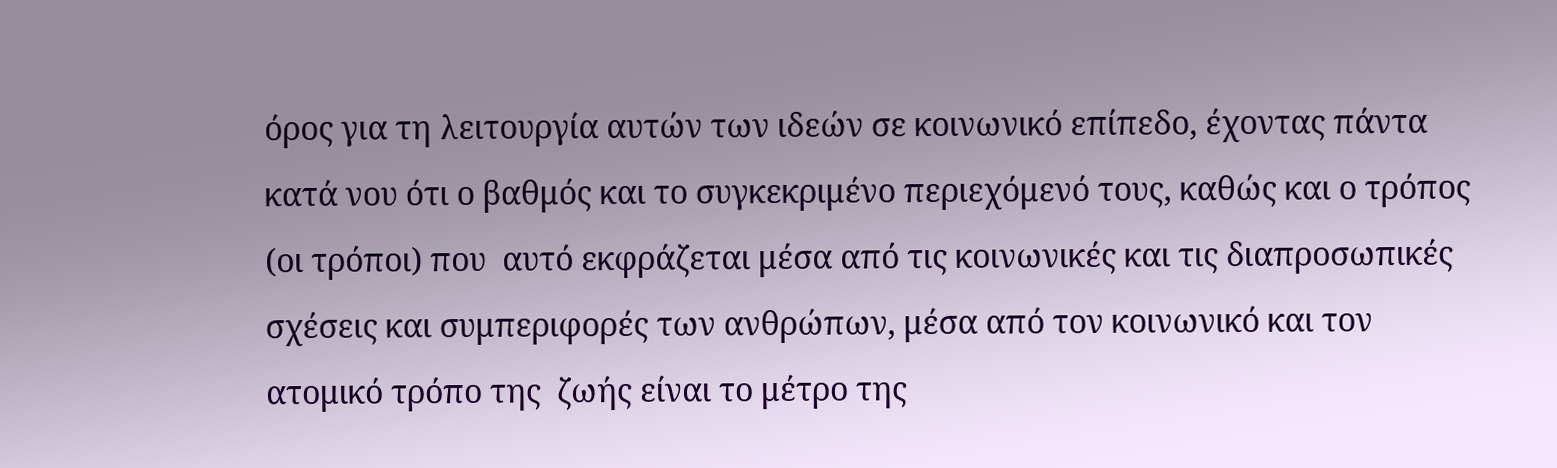όρος για τη λειτουργία αυτών των ιδεών σε κοινωνικό επίπεδο, έχοντας πάντα κατά νου ότι ο βαθμός και το συγκεκριμένο περιεχόμενό τους, καθώς και ο τρόπος (οι τρόποι) που  αυτό εκφράζεται μέσα από τις κοινωνικές και τις διαπροσωπικές σχέσεις και συμπεριφορές των ανθρώπων, μέσα από τον κοινωνικό και τον ατομικό τρόπο της  ζωής είναι το μέτρο της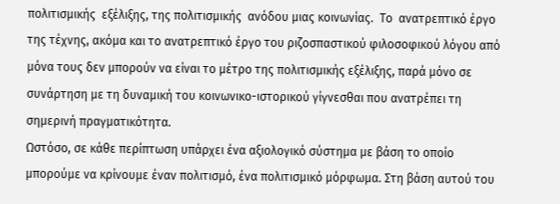πολιτισμικής  εξέλιξης, της πολιτισμικής  ανόδου μιας κοινωνίας.  Το  ανατρεπτικό έργο της τέχνης, ακόμα και το ανατρεπτικό έργο του ριζοσπαστικού φιλοσοφικού λόγου από μόνα τους δεν μπορούν να είναι το μέτρο της πολιτισμικής εξέλιξης, παρά μόνο σε συνάρτηση με τη δυναμική του κοινωνικο-ιστορικού γίγνεσθαι που ανατρέπει τη σημερινή πραγματικότητα.
Ωστόσο, σε κάθε περίπτωση υπάρχει ένα αξιολογικό σύστημα με βάση το οποίο μπορούμε να κρίνουμε έναν πολιτισμό, ένα πολιτισμικό μόρφωμα. Στη βάση αυτού του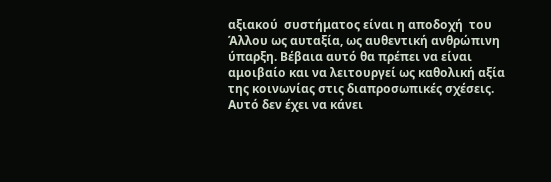αξιακού  συστήματος είναι η αποδοχή  του Άλλου ως αυταξία, ως αυθεντική ανθρώπινη ύπαρξη. Βέβαια αυτό θα πρέπει να είναι αμοιβαίο και να λειτουργεί ως καθολική αξία της κοινωνίας στις διαπροσωπικές σχέσεις.
Αυτό δεν έχει να κάνει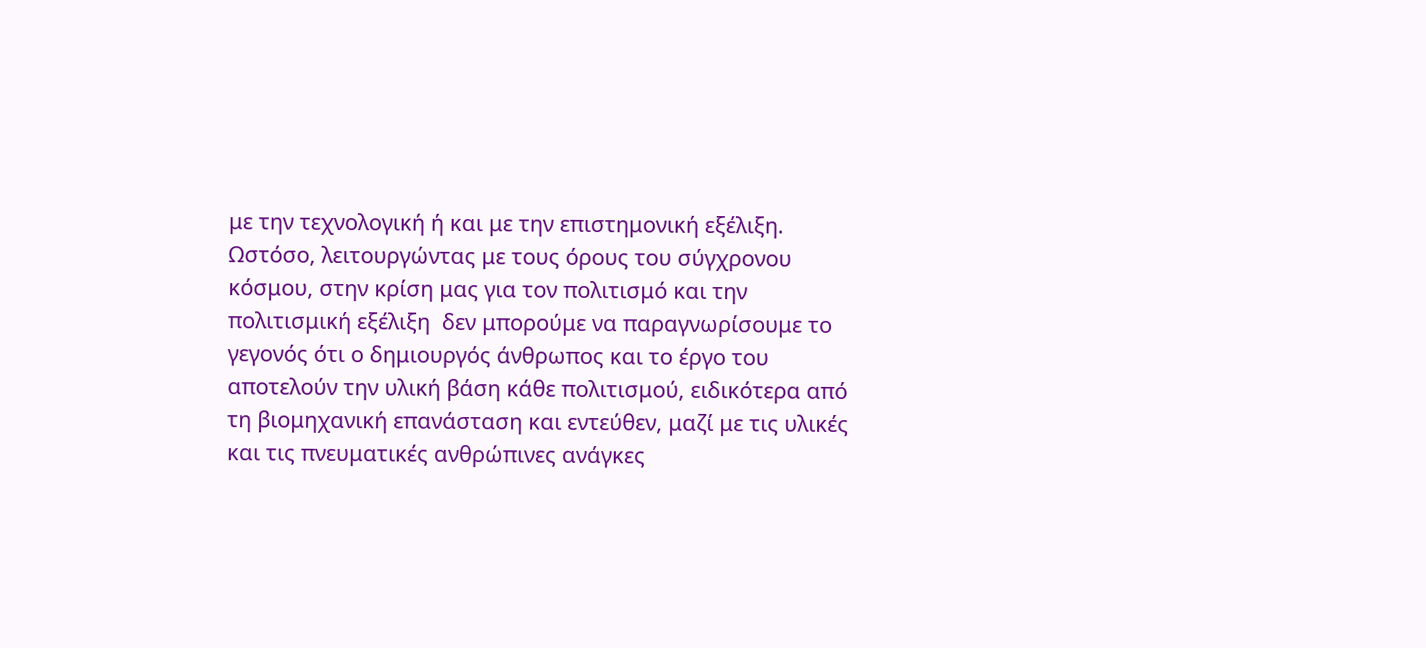με την τεχνολογική ή και με την επιστημονική εξέλιξη. Ωστόσο, λειτουργώντας με τους όρους του σύγχρονου κόσμου, στην κρίση μας για τον πολιτισμό και την πολιτισμική εξέλιξη  δεν μπορούμε να παραγνωρίσουμε το γεγονός ότι ο δημιουργός άνθρωπος και το έργο του αποτελούν την υλική βάση κάθε πολιτισμού, ειδικότερα από τη βιομηχανική επανάσταση και εντεύθεν, μαζί με τις υλικές και τις πνευματικές ανθρώπινες ανάγκες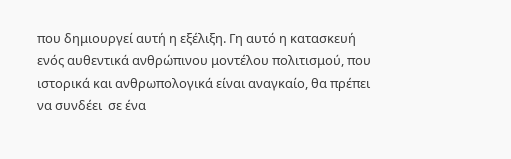που δημιουργεί αυτή η εξέλιξη. Γη αυτό η κατασκευή ενός αυθεντικά ανθρώπινου μοντέλου πολιτισμού, που ιστορικά και ανθρωπολογικά είναι αναγκαίο, θα πρέπει να συνδέει  σε ένα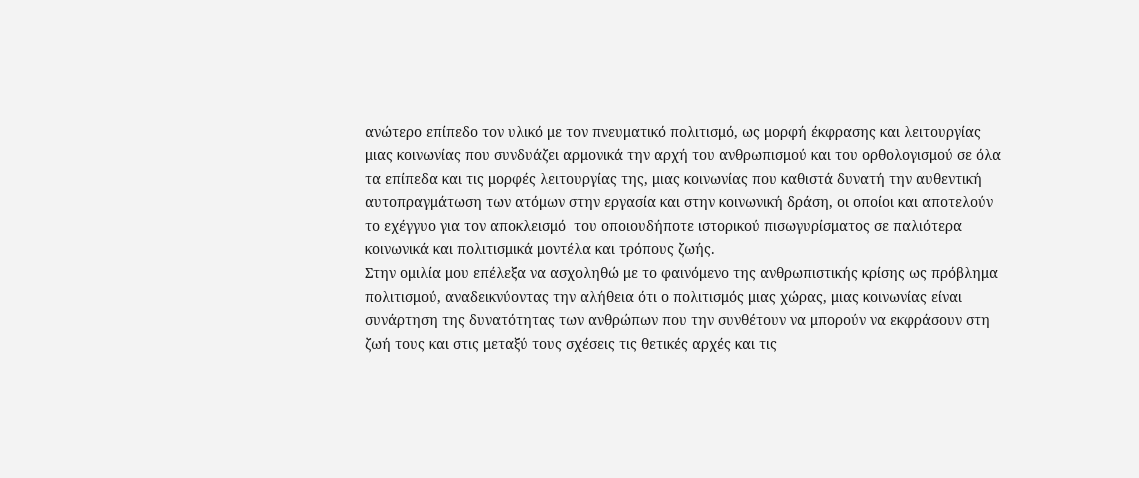ανώτερο επίπεδο τον υλικό με τον πνευματικό πολιτισμό, ως μορφή έκφρασης και λειτουργίας μιας κοινωνίας που συνδυάζει αρμονικά την αρχή του ανθρωπισμού και του ορθολογισμού σε όλα τα επίπεδα και τις μορφές λειτουργίας της, μιας κοινωνίας που καθιστά δυνατή την αυθεντική  αυτοπραγμάτωση των ατόμων στην εργασία και στην κοινωνική δράση, οι οποίοι και αποτελούν το εχέγγυο για τον αποκλεισμό  του οποιουδήποτε ιστορικού πισωγυρίσματος σε παλιότερα κοινωνικά και πολιτισμικά μοντέλα και τρόπους ζωής.
Στην ομιλία μου επέλεξα να ασχοληθώ με το φαινόμενο της ανθρωπιστικής κρίσης ως πρόβλημα πολιτισμού, αναδεικνύοντας την αλήθεια ότι ο πολιτισμός μιας χώρας, μιας κοινωνίας είναι συνάρτηση της δυνατότητας των ανθρώπων που την συνθέτουν να μπορούν να εκφράσουν στη ζωή τους και στις μεταξύ τους σχέσεις τις θετικές αρχές και τις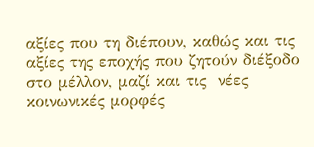αξίες που τη διέπουν, καθώς και τις αξίες της εποχής που ζητούν διέξοδο στο μέλλον, μαζί και τις  νέες κοινωνικές μορφές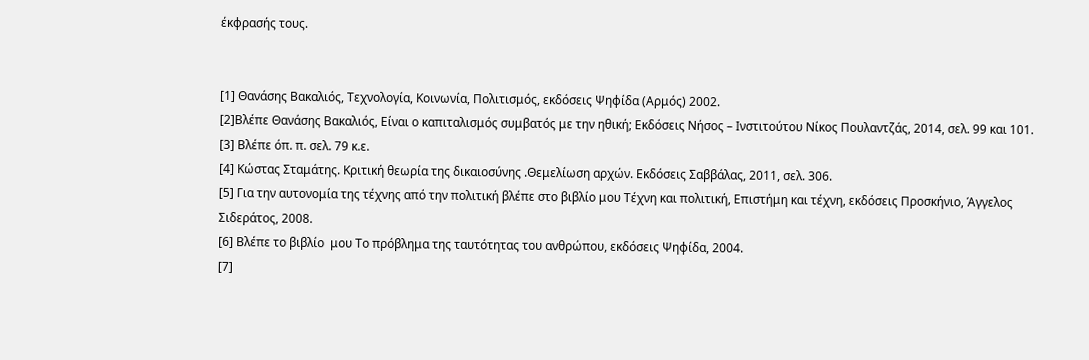έκφρασής τους.


[1] Θανάσης Βακαλιός, Τεχνολογία, Κοινωνία, Πολιτισμός, εκδόσεις Ψηφίδα (Αρμός) 2002.
[2]Βλέπε Θανάσης Βακαλιός, Είναι ο καπιταλισμός συμβατός με την ηθική; Εκδόσεις Νήσος – Ινστιτούτου Νίκος Πουλαντζάς, 2014, σελ. 99 και 101.
[3] Βλέπε όπ. π. σελ. 79 κ.ε.
[4] Κώστας Σταμάτης. Κριτική θεωρία της δικαιοσύνης .Θεμελίωση αρχών. Εκδόσεις Σαββάλας, 2011, σελ. 306.
[5] Για την αυτονομία της τέχνης από την πολιτική βλέπε στο βιβλίο μου Τέχνη και πολιτική, Επιστήμη και τέχνη, εκδόσεις Προσκήνιο, Άγγελος  Σιδεράτος, 2008.
[6] Βλέπε το βιβλίο  μου Το πρόβλημα της ταυτότητας του ανθρώπου, εκδόσεις Ψηφίδα, 2004.
[7]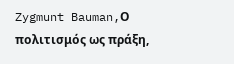Zygmunt Bauman,Ο πολιτισμός ως πράξη,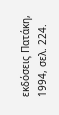εκδόσεις Πατάκη, 1994, σελ. 224.